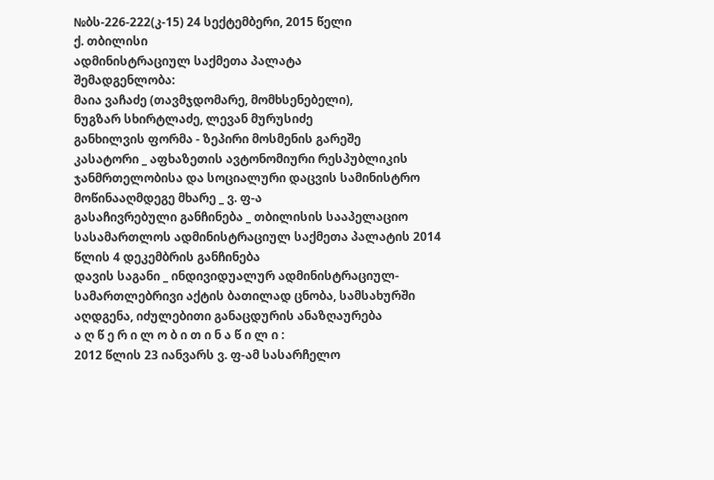№ბს-226-222(კ-15) 24 სექტემბერი, 2015 წელი
ქ. თბილისი
ადმინისტრაციულ საქმეთა პალატა
შემადგენლობა:
მაია ვაჩაძე (თავმჯდომარე, მომხსენებელი),
ნუგზარ სხირტლაძე, ლევან მურუსიძე
განხილვის ფორმა - ზეპირი მოსმენის გარეშე
კასატორი _ აფხაზეთის ავტონომიური რესპუბლიკის ჯანმრთელობისა და სოციალური დაცვის სამინისტრო
მოწინააღმდეგე მხარე _ ვ. ფ-ა
გასაჩივრებული განჩინება _ თბილისის სააპელაციო სასამართლოს ადმინისტრაციულ საქმეთა პალატის 2014 წლის 4 დეკემბრის განჩინება
დავის საგანი _ ინდივიდუალურ ადმინისტრაციულ-სამართლებრივი აქტის ბათილად ცნობა, სამსახურში აღდგენა, იძულებითი განაცდურის ანაზღაურება
ა ღ წ ე რ ი ლ ო ბ ი თ ი ნ ა წ ი ლ ი :
2012 წლის 23 იანვარს ვ. ფ-ამ სასარჩელო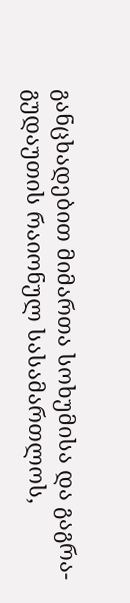განცხადებით მიმართა სოხუმისა და გაგრა-გუდაუთის რაიონულ სასამართლოს,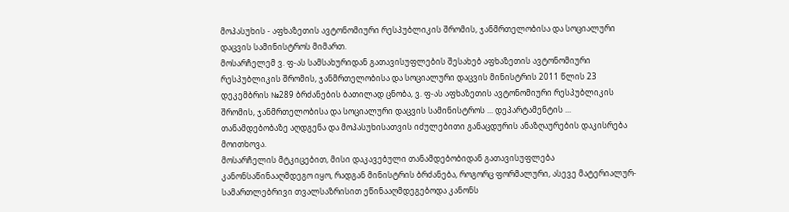მოპასუხის - აფხაზეთის ავტონომიური რესპუბლიკის შრომის, ჯანმრთელობისა და სოციალური დაცვის სამინისტროს მიმართ.
მოსარჩელემ ვ. ფ-ას სამსახურიდან გათავისუფლების შესახებ აფხაზეთის ავტონომიური რესპუბლიკის შრომის, ჯანმრთელობისა და სოციალური დაცვის მინისტრის 2011 წლის 23 დეკემბრის №289 ბრძანების ბათილად ცნობა, ვ. ფ-ას აფხაზეთის ავტონომიური რესპუბლიკის შრომის, ჯანმრთელობისა და სოციალური დაცვის სამინისტროს ... დეპარტამენტის ... თანამდებობაზე აღდგენა და მოპასუხისათვის იძულებითი განაცდურის ანაზღაურების დაკისრება მოითხოვა.
მოსარჩელის მტკიცებით, მისი დაკავებული თანამდებობიდან გათავისუფლება კანონსაწინააღმდეგო იყო, რადგან მინისტრის ბრძანება, როგორც ფორმალური, ასევე მატერიალურ-სამართლებრივი თვალსაზრისით ეწინააღმდეგებოდა კანონს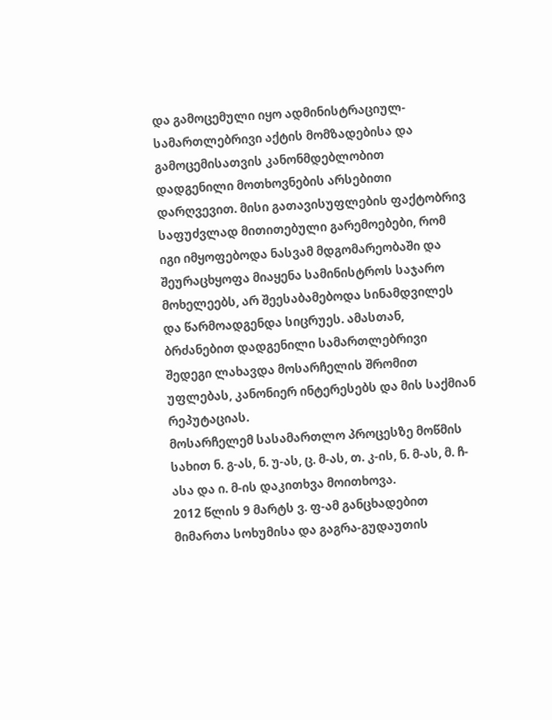და გამოცემული იყო ადმინისტრაციულ-სამართლებრივი აქტის მომზადებისა და გამოცემისათვის კანონმდებლობით დადგენილი მოთხოვნების არსებითი დარღვევით. მისი გათავისუფლების ფაქტობრივ საფუძვლად მითითებული გარემოებები, რომ იგი იმყოფებოდა ნასვამ მდგომარეობაში და შეურაცხყოფა მიაყენა სამინისტროს საჯარო მოხელეებს, არ შეესაბამებოდა სინამდვილეს და წარმოადგენდა სიცრუეს. ამასთან, ბრძანებით დადგენილი სამართლებრივი შედეგი ლახავდა მოსარჩელის შრომით უფლებას, კანონიერ ინტერესებს და მის საქმიან რეპუტაციას.
მოსარჩელემ სასამართლო პროცესზე მოწმის სახით ნ. გ-ას, ნ. უ-ას, ც. მ-ას, თ. კ-ის, ნ. მ-ას, მ. ჩ-ასა და ი. მ-ის დაკითხვა მოითხოვა.
2012 წლის 9 მარტს ვ. ფ-ამ განცხადებით მიმართა სოხუმისა და გაგრა-გუდაუთის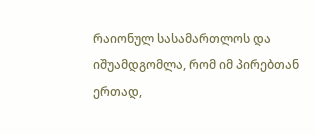რაიონულ სასამართლოს და იშუამდგომლა, რომ იმ პირებთან ერთად,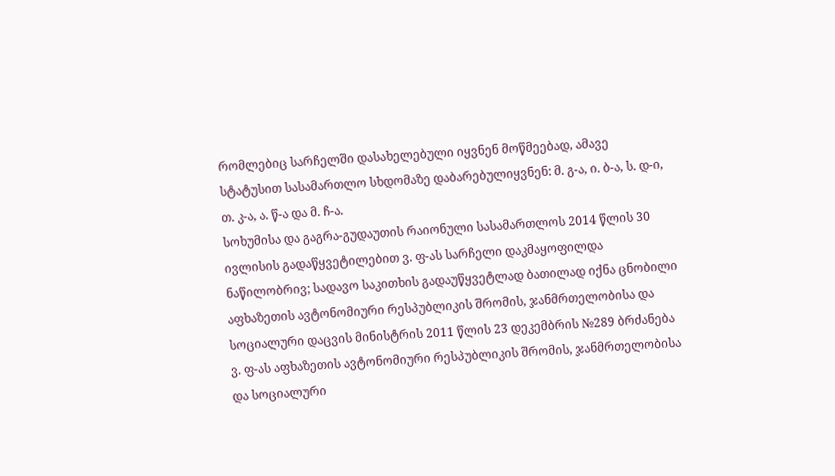რომლებიც სარჩელში დასახელებული იყვნენ მოწმეებად, ამავე სტატუსით სასამართლო სხდომაზე დაბარებულიყვნენ: მ. გ-ა, ი. ბ-ა, ს. დ-ი, თ. კ-ა, ა. წ-ა და მ. ჩ-ა.
სოხუმისა და გაგრა-გუდაუთის რაიონული სასამართლოს 2014 წლის 30 ივლისის გადაწყვეტილებით ვ. ფ-ას სარჩელი დაკმაყოფილდა ნაწილობრივ; სადავო საკითხის გადაუწყვეტლად ბათილად იქნა ცნობილი აფხაზეთის ავტონომიური რესპუბლიკის შრომის, ჯანმრთელობისა და სოციალური დაცვის მინისტრის 2011 წლის 23 დეკემბრის №289 ბრძანება ვ. ფ-ას აფხაზეთის ავტონომიური რესპუბლიკის შრომის, ჯანმრთელობისა და სოციალური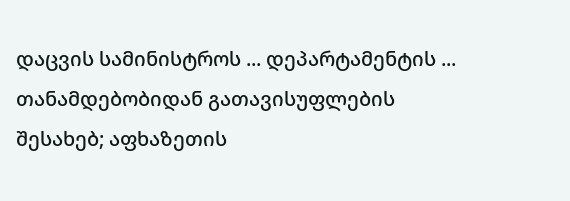დაცვის სამინისტროს ... დეპარტამენტის ... თანამდებობიდან გათავისუფლების შესახებ; აფხაზეთის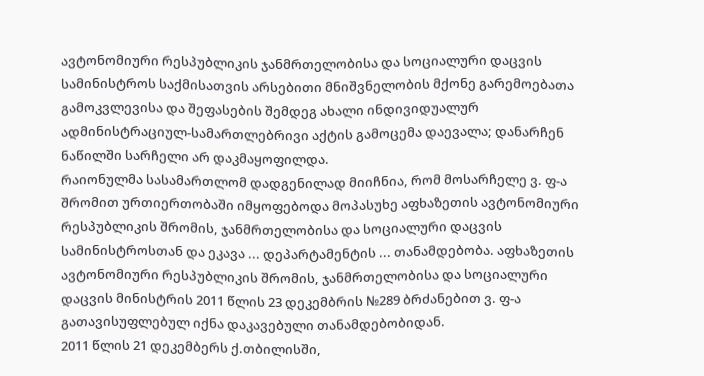ავტონომიური რესპუბლიკის ჯანმრთელობისა და სოციალური დაცვის სამინისტროს საქმისათვის არსებითი მნიშვნელობის მქონე გარემოებათა გამოკვლევისა და შეფასების შემდეგ ახალი ინდივიდუალურ ადმინისტრაციულ-სამართლებრივი აქტის გამოცემა დაევალა; დანარჩენ ნაწილში სარჩელი არ დაკმაყოფილდა.
რაიონულმა სასამართლომ დადგენილად მიიჩნია, რომ მოსარჩელე ვ. ფ-ა შრომით ურთიერთობაში იმყოფებოდა მოპასუხე აფხაზეთის ავტონომიური რესპუბლიკის შრომის, ჯანმრთელობისა და სოციალური დაცვის სამინისტროსთან და ეკავა ... დეპარტამენტის ... თანამდებობა. აფხაზეთის ავტონომიური რესპუბლიკის შრომის, ჯანმრთელობისა და სოციალური დაცვის მინისტრის 2011 წლის 23 დეკემბრის №289 ბრძანებით ვ. ფ-ა გათავისუფლებულ იქნა დაკავებული თანამდებობიდან.
2011 წლის 21 დეკემბერს ქ.თბილისში,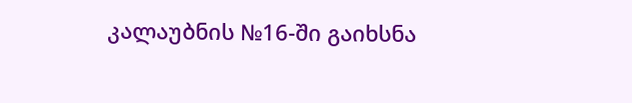კალაუბნის №16-ში გაიხსნა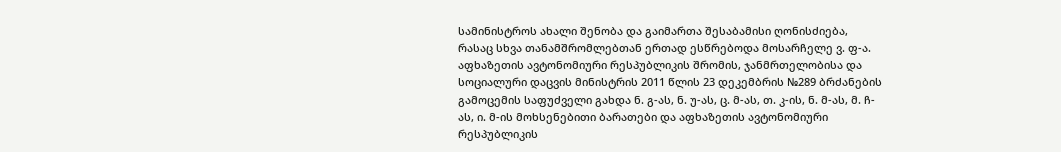სამინისტროს ახალი შენობა და გაიმართა შესაბამისი ღონისძიება, რასაც სხვა თანამშრომლებთან ერთად ესწრებოდა მოსარჩელე ვ. ფ-ა.
აფხაზეთის ავტონომიური რესპუბლიკის შრომის, ჯანმრთელობისა და სოციალური დაცვის მინისტრის 2011 წლის 23 დეკემბრის №289 ბრძანების გამოცემის საფუძველი გახდა ნ. გ-ას, ნ. უ-ას, ც. მ-ას, თ. კ-ის, ნ. მ-ას, მ. ჩ-ას, ი. მ-ის მოხსენებითი ბარათები და აფხაზეთის ავტონომიური რესპუბლიკის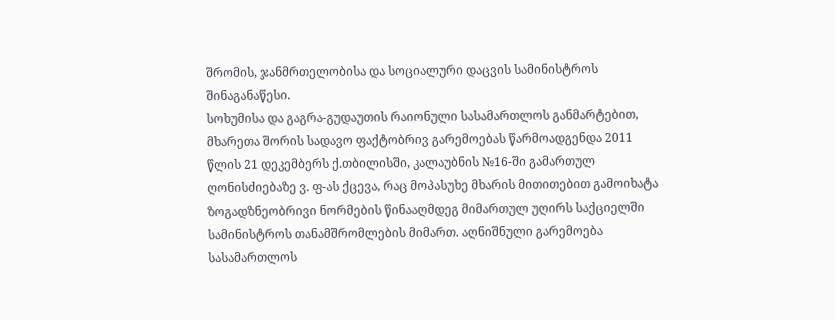შრომის, ჯანმრთელობისა და სოციალური დაცვის სამინისტროს შინაგანაწესი.
სოხუმისა და გაგრა-გუდაუთის რაიონული სასამართლოს განმარტებით, მხარეთა შორის სადავო ფაქტობრივ გარემოებას წარმოადგენდა 2011 წლის 21 დეკემბერს ქ.თბილისში, კალაუბნის №16-ში გამართულ ღონისძიებაზე ვ. ფ-ას ქცევა, რაც მოპასუხე მხარის მითითებით გამოიხატა ზოგადზნეობრივი ნორმების წინააღმდეგ მიმართულ უღირს საქციელში სამინისტროს თანამშრომლების მიმართ. აღნიშნული გარემოება სასამართლოს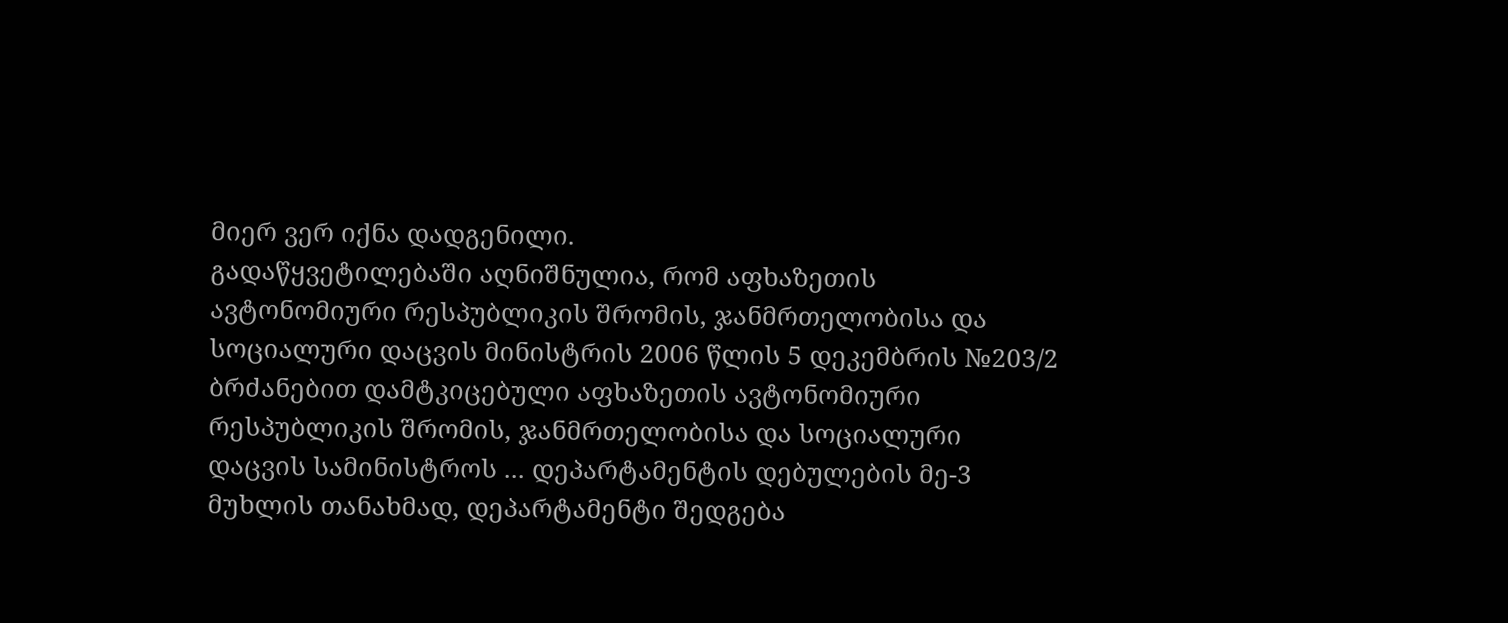მიერ ვერ იქნა დადგენილი.
გადაწყვეტილებაში აღნიშნულია, რომ აფხაზეთის ავტონომიური რესპუბლიკის შრომის, ჯანმრთელობისა და სოციალური დაცვის მინისტრის 2006 წლის 5 დეკემბრის №203/2 ბრძანებით დამტკიცებული აფხაზეთის ავტონომიური რესპუბლიკის შრომის, ჯანმრთელობისა და სოციალური დაცვის სამინისტროს ... დეპარტამენტის დებულების მე-3 მუხლის თანახმად, დეპარტამენტი შედგება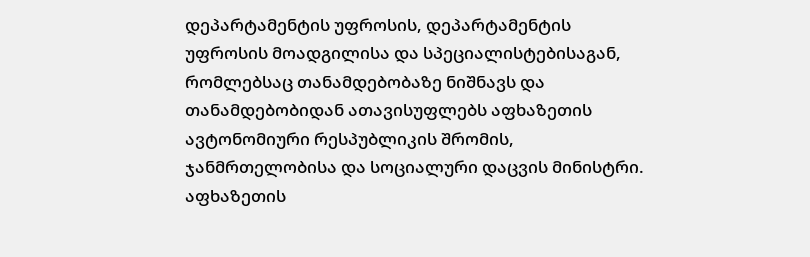დეპარტამენტის უფროსის, დეპარტამენტის უფროსის მოადგილისა და სპეციალისტებისაგან, რომლებსაც თანამდებობაზე ნიშნავს და თანამდებობიდან ათავისუფლებს აფხაზეთის ავტონომიური რესპუბლიკის შრომის, ჯანმრთელობისა და სოციალური დაცვის მინისტრი.
აფხაზეთის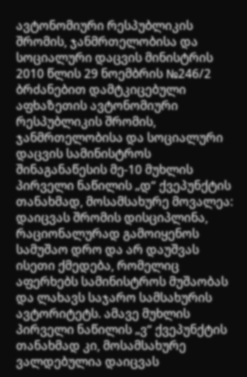ავტონომიური რესპუბლიკის შრომის, ჯანმრთელობისა და სოციალური დაცვის მინისტრის 2010 წლის 29 ნოემბრის №246/2 ბრძანებით დამტკიცებული აფხაზეთის ავტონომიური რესპუბლიკის შრომის, ჯანმრთელობისა და სოციალური დაცვის სამინისტროს შინაგანაწესის მე-10 მუხლის პირველი ნაწილის „დ“ ქვეპუნქტის თანახმად, მოსამსახურე მოვალეა: დაიცვას შრომის დისციპლინა, რაციონალურად გამოიყენოს სამუშაო დრო და არ დაუშვას ისეთი ქმედება, რომელიც აფერხებს სამინისტროს მუშაობას და ლახავს საჯარო სამსახურის ავტორიტეტს. ამავე მუხლის პირველი ნაწილის „ვ“ ქვეპუნქტის თანახმად კი, მოსამსახურე ვალდებულია დაიცვას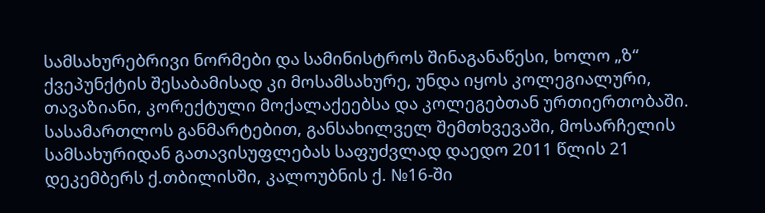სამსახურებრივი ნორმები და სამინისტროს შინაგანაწესი, ხოლო „ზ“ ქვეპუნქტის შესაბამისად კი მოსამსახურე, უნდა იყოს კოლეგიალური, თავაზიანი, კორექტული მოქალაქეებსა და კოლეგებთან ურთიერთობაში.
სასამართლოს განმარტებით, განსახილველ შემთხვევაში, მოსარჩელის სამსახურიდან გათავისუფლებას საფუძვლად დაედო 2011 წლის 21 დეკემბერს ქ.თბილისში, კალოუბნის ქ. №16-ში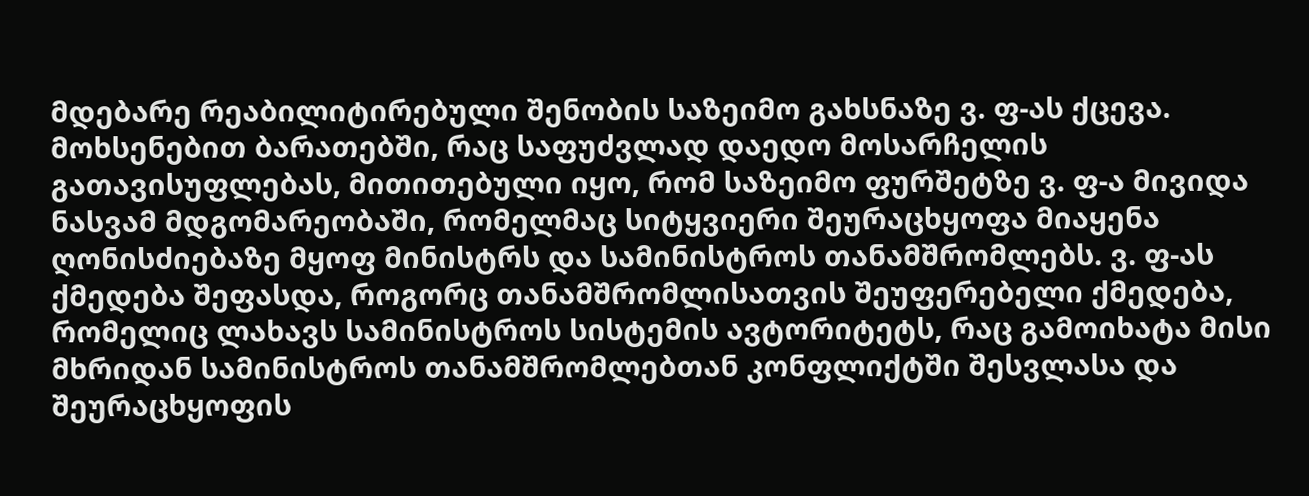მდებარე რეაბილიტირებული შენობის საზეიმო გახსნაზე ვ. ფ-ას ქცევა. მოხსენებით ბარათებში, რაც საფუძვლად დაედო მოსარჩელის გათავისუფლებას, მითითებული იყო, რომ საზეიმო ფურშეტზე ვ. ფ-ა მივიდა ნასვამ მდგომარეობაში, რომელმაც სიტყვიერი შეურაცხყოფა მიაყენა ღონისძიებაზე მყოფ მინისტრს და სამინისტროს თანამშრომლებს. ვ. ფ-ას ქმედება შეფასდა, როგორც თანამშრომლისათვის შეუფერებელი ქმედება, რომელიც ლახავს სამინისტროს სისტემის ავტორიტეტს, რაც გამოიხატა მისი მხრიდან სამინისტროს თანამშრომლებთან კონფლიქტში შესვლასა და შეურაცხყოფის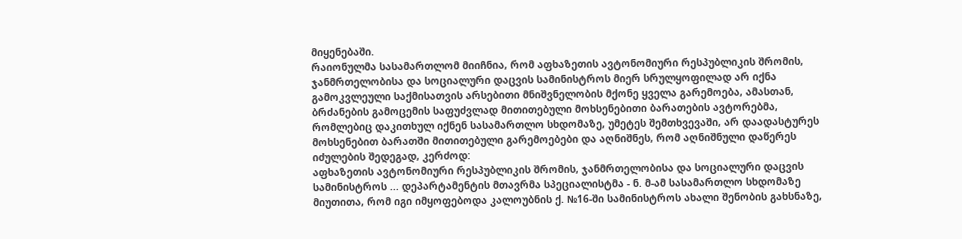მიყენებაში.
რაიონულმა სასამართლომ მიიჩნია, რომ აფხაზეთის ავტონომიური რესპუბლიკის შრომის, ჯანმრთელობისა და სოციალური დაცვის სამინისტროს მიერ სრულყოფილად არ იქნა გამოკვლეული საქმისათვის არსებითი მნიშვნელობის მქონე ყველა გარემოება, ამასთან, ბრძანების გამოცემის საფუძვლად მითითებული მოხსენებითი ბარათების ავტორებმა, რომლებიც დაკითხულ იქნენ სასამართლო სხდომაზე, უმეტეს შემთხვევაში, არ დაადასტურეს მოხსენებით ბარათში მითითებული გარემოებები და აღნიშნეს, რომ აღნიშნული დაწერეს იძულების შედეგად, კერძოდ:
აფხაზეთის ავტონომიური რესპუბლიკის შრომის, ჯანმრთელობისა და სოციალური დაცვის სამინისტროს ... დეპარტამენტის მთავრმა სპეციალისტმა - ნ. მ-ამ სასამართლო სხდომაზე მიუთითა, რომ იგი იმყოფებოდა კალოუბნის ქ. №16-ში სამინისტროს ახალი შენობის გახსნაზე,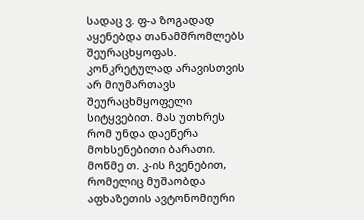სადაც ვ. ფ-ა ზოგადად აყენებდა თანამშრომლებს შეურაცხყოფას. კონკრეტულად არავისთვის არ მიუმართავს შეურაცხმყოფელი სიტყვებით. მას უთხრეს რომ უნდა დაეწერა მოხსენებითი ბარათი.
მოწმე თ. კ-ის ჩვენებით, რომელიც მუშაობდა აფხაზეთის ავტონომიური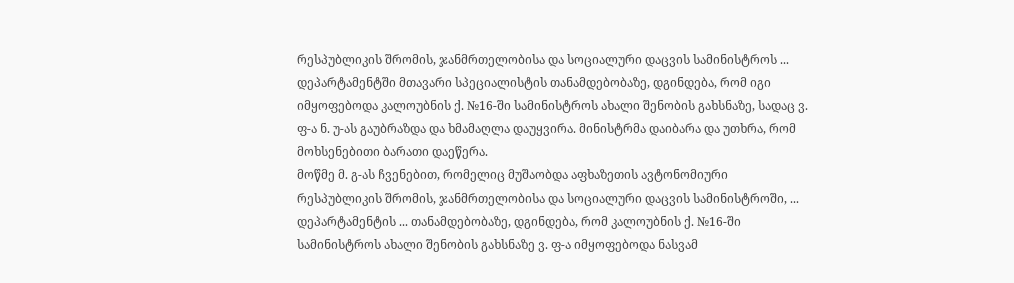რესპუბლიკის შრომის, ჯანმრთელობისა და სოციალური დაცვის სამინისტროს ... დეპარტამენტში მთავარი სპეციალისტის თანამდებობაზე, დგინდება, რომ იგი იმყოფებოდა კალოუბნის ქ. №16-ში სამინისტროს ახალი შენობის გახსნაზე, სადაც ვ. ფ-ა ნ. უ-ას გაუბრაზდა და ხმამაღლა დაუყვირა. მინისტრმა დაიბარა და უთხრა, რომ მოხსენებითი ბარათი დაეწერა.
მოწმე მ. გ-ას ჩვენებით, რომელიც მუშაობდა აფხაზეთის ავტონომიური რესპუბლიკის შრომის, ჯანმრთელობისა და სოციალური დაცვის სამინისტროში, ... დეპარტამენტის ... თანამდებობაზე, დგინდება, რომ კალოუბნის ქ. №16-ში სამინისტროს ახალი შენობის გახსნაზე ვ. ფ-ა იმყოფებოდა ნასვამ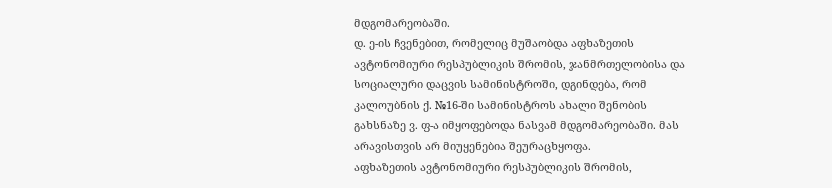მდგომარეობაში.
დ. ე-ის ჩვენებით, რომელიც მუშაობდა აფხაზეთის ავტონომიური რესპუბლიკის შრომის, ჯანმრთელობისა და სოციალური დაცვის სამინისტროში, დგინდება, რომ კალოუბნის ქ. №16-ში სამინისტროს ახალი შენობის გახსნაზე ვ. ფ-ა იმყოფებოდა ნასვამ მდგომარეობაში. მას არავისთვის არ მიუყენებია შეურაცხყოფა.
აფხაზეთის ავტონომიური რესპუბლიკის შრომის,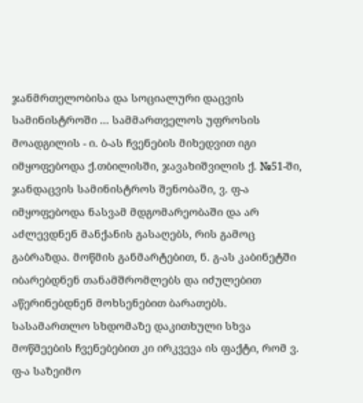ჯანმრთელობისა და სოციალური დაცვის სამინისტროში ... სამმართველოს უფროსის მოადგილის - ი. ბ-ას ჩვენების მიხედვით იგი იმყოფებოდა ქ.თბილისში, ჯავახიშვილის ქ. №51-ში, ჯანდაცვის სამინისტროს შენობაში, ვ. ფ-ა იმყოფებოდა ნასვამ მდგომარეობაში და არ აძლევდნენ მანქანის გასაღებს, რის გამოც გაბრაზდა. მოწმის განმარტებით, ნ. გ-ას კაბინეტში იბარებდნენ თანამშრომლებს და იძულებით აწერინებდნენ მოხსენებით ბარათებს.
სასამართლო სხდომაზე დაკითხული სხვა მოწმეების ჩვენებებით კი ირკვევა ის ფაქტი, რომ ვ. ფ-ა საზეიმო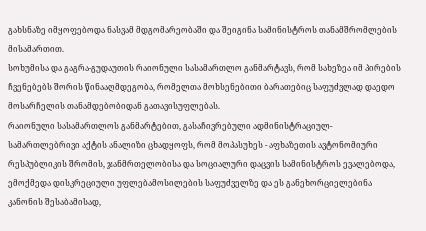გახსნაზე იმყოფებოდა ნასვამ მდგომარეობაში და შეიგინა სამინისტროს თანამშრომლების მისამართით.
სოხუმისა და გაგრა-გუდაუთის რაიონული სასამართლო განმარტავს, რომ სახეზეა იმ პირების ჩვენებებს შორის წინააღმდეგობა, რომელთა მოხსენებითი ბარათებიც საფუძვლად დაედო მოსარჩელის თანამდებობიდან გათავისუფლებას.
რაიონული სასამართლოს განმარტებით, გასაჩივრებული ადმინისტრაციულ-სამართლებრივი აქტის ანალიზი ცხადყოფს, რომ მოპასუხეს - აფხაზეთის ავტონომიური რესპუბლიკის შრომის, ჯანმრთელობისა და სოციალური დაცვის სამინისტროს ევალებოდა, ემოქმედა დისკრეციული უფლებამოსილების საფუძველზე და ეს განეხორციელებინა კანონის შესაბამისად,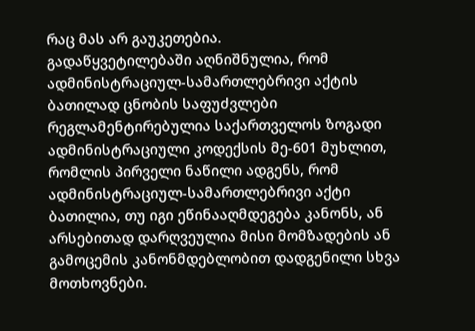რაც მას არ გაუკეთებია.
გადაწყვეტილებაში აღნიშნულია, რომ ადმინისტრაციულ-სამართლებრივი აქტის ბათილად ცნობის საფუძვლები რეგლამენტირებულია საქართველოს ზოგადი ადმინისტრაციული კოდექსის მე-601 მუხლით, რომლის პირველი ნაწილი ადგენს, რომ ადმინისტრაციულ-სამართლებრივი აქტი ბათილია, თუ იგი ეწინააღმდეგება კანონს, ან არსებითად დარღვეულია მისი მომზადების ან გამოცემის კანონმდებლობით დადგენილი სხვა მოთხოვნები.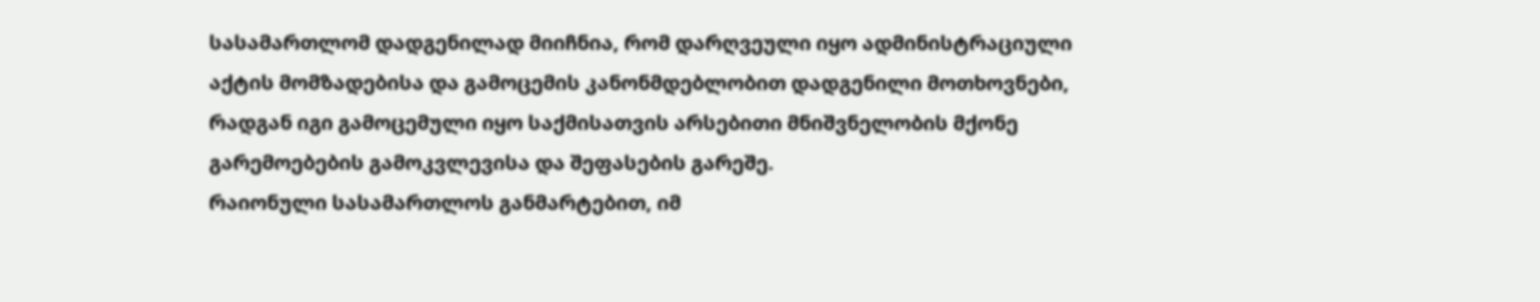სასამართლომ დადგენილად მიიჩნია, რომ დარღვეული იყო ადმინისტრაციული აქტის მომზადებისა და გამოცემის კანონმდებლობით დადგენილი მოთხოვნები, რადგან იგი გამოცემული იყო საქმისათვის არსებითი მნიშვნელობის მქონე გარემოებების გამოკვლევისა და შეფასების გარეშე.
რაიონული სასამართლოს განმარტებით, იმ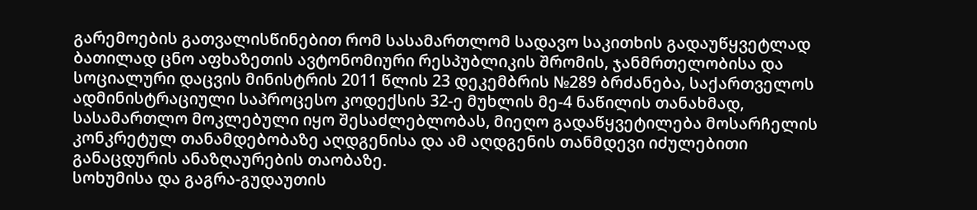გარემოების გათვალისწინებით რომ სასამართლომ სადავო საკითხის გადაუწყვეტლად ბათილად ცნო აფხაზეთის ავტონომიური რესპუბლიკის შრომის, ჯანმრთელობისა და სოციალური დაცვის მინისტრის 2011 წლის 23 დეკემბრის №289 ბრძანება, საქართველოს ადმინისტრაციული საპროცესო კოდექსის 32-ე მუხლის მე-4 ნაწილის თანახმად, სასამართლო მოკლებული იყო შესაძლებლობას, მიეღო გადაწყვეტილება მოსარჩელის კონკრეტულ თანამდებობაზე აღდგენისა და ამ აღდგენის თანმდევი იძულებითი განაცდურის ანაზღაურების თაობაზე.
სოხუმისა და გაგრა-გუდაუთის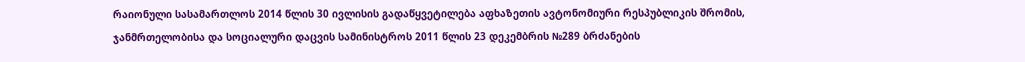რაიონული სასამართლოს 2014 წლის 30 ივლისის გადაწყვეტილება აფხაზეთის ავტონომიური რესპუბლიკის შრომის, ჯანმრთელობისა და სოციალური დაცვის სამინისტროს 2011 წლის 23 დეკემბრის №289 ბრძანების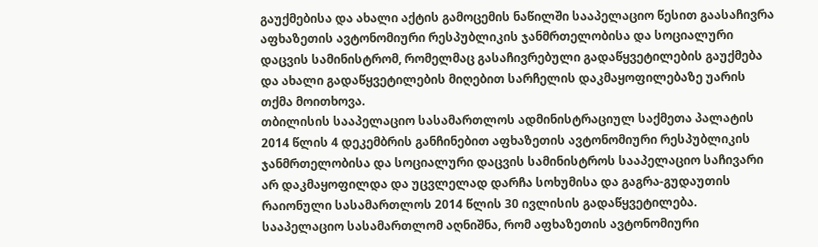გაუქმებისა და ახალი აქტის გამოცემის ნაწილში სააპელაციო წესით გაასაჩივრა აფხაზეთის ავტონომიური რესპუბლიკის ჯანმრთელობისა და სოციალური დაცვის სამინისტრომ, რომელმაც გასაჩივრებული გადაწყვეტილების გაუქმება და ახალი გადაწყვეტილების მიღებით სარჩელის დაკმაყოფილებაზე უარის თქმა მოითხოვა.
თბილისის სააპელაციო სასამართლოს ადმინისტრაციულ საქმეთა პალატის 2014 წლის 4 დეკემბრის განჩინებით აფხაზეთის ავტონომიური რესპუბლიკის ჯანმრთელობისა და სოციალური დაცვის სამინისტროს სააპელაციო საჩივარი არ დაკმაყოფილდა და უცვლელად დარჩა სოხუმისა და გაგრა-გუდაუთის რაიონული სასამართლოს 2014 წლის 30 ივლისის გადაწყვეტილება.
სააპელაციო სასამართლომ აღნიშნა, რომ აფხაზეთის ავტონომიური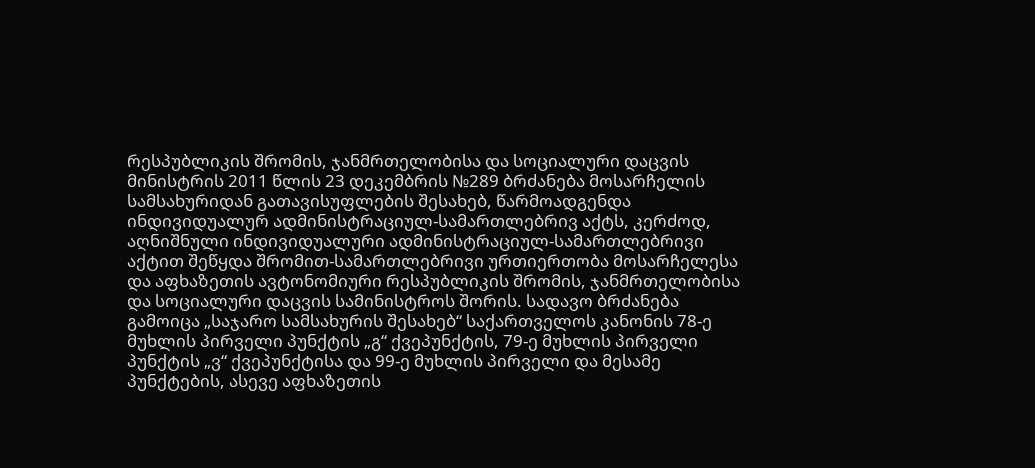რესპუბლიკის შრომის, ჯანმრთელობისა და სოციალური დაცვის მინისტრის 2011 წლის 23 დეკემბრის №289 ბრძანება მოსარჩელის სამსახურიდან გათავისუფლების შესახებ, წარმოადგენდა ინდივიდუალურ ადმინისტრაციულ-სამართლებრივ აქტს, კერძოდ, აღნიშნული ინდივიდუალური ადმინისტრაციულ-სამართლებრივი აქტით შეწყდა შრომით-სამართლებრივი ურთიერთობა მოსარჩელესა და აფხაზეთის ავტონომიური რესპუბლიკის შრომის, ჯანმრთელობისა და სოციალური დაცვის სამინისტროს შორის. სადავო ბრძანება გამოიცა „საჯარო სამსახურის შესახებ“ საქართველოს კანონის 78-ე მუხლის პირველი პუნქტის „გ“ ქვეპუნქტის, 79-ე მუხლის პირველი პუნქტის „ვ“ ქვეპუნქტისა და 99-ე მუხლის პირველი და მესამე პუნქტების, ასევე აფხაზეთის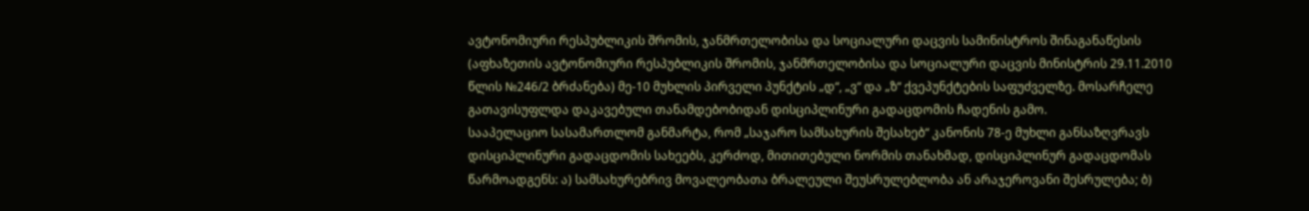ავტონომიური რესპუბლიკის შრომის, ჯანმრთელობისა და სოციალური დაცვის სამინისტროს შინაგანაწესის (აფხაზეთის ავტონომიური რესპუბლიკის შრომის, ჯანმრთელობისა და სოციალური დაცვის მინისტრის 29.11.2010 წლის №246/2 ბრძანება) მე-10 მუხლის პირველი პუნქტის „დ“, „ვ“ და „ზ“ ქვეპუნქტების საფუძველზე. მოსარჩელე გათავისუფლდა დაკავებული თანამდებობიდან დისციპლინური გადაცდომის ჩადენის გამო.
სააპელაციო სასამართლომ განმარტა, რომ „საჯარო სამსახურის შესახებ“ კანონის 78-ე მუხლი განსაზღვრავს დისციპლინური გადაცდომის სახეებს, კერძოდ, მითითებული ნორმის თანახმად, დისციპლინურ გადაცდომას წარმოადგენს: ა) სამსახურებრივ მოვალეობათა ბრალეული შეუსრულებლობა ან არაჯეროვანი შესრულება; ბ)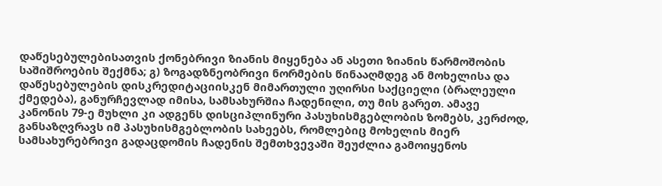დაწესებულებისათვის ქონებრივი ზიანის მიყენება ან ასეთი ზიანის წარმოშობის საშიშროების შექმნა; გ) ზოგადზნეობრივი ნორმების წინააღმდეგ ან მოხელისა და დაწესებულების დისკრედიტაციისკენ მიმართული უღირსი საქციელი (ბრალეული ქმედება), განურჩევლად იმისა, სამსახურშია ჩადენილი, თუ მის გარეთ. ამავე კანონის 79-ე მუხლი კი ადგენს დისციპლინური პასუხისმგებლობის ზომებს, კერძოდ, განსაზღვრავს იმ პასუხისმგებლობის სახეებს, რომლებიც მოხელის მიერ სამსახურებრივი გადაცდომის ჩადენის შემთხვევაში შეუძლია გამოიყენოს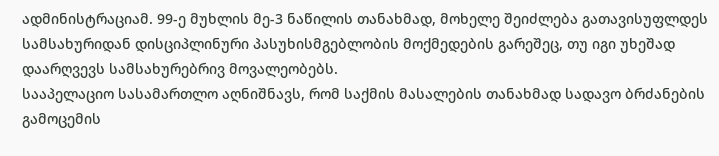ადმინისტრაციამ. 99-ე მუხლის მე-3 ნაწილის თანახმად, მოხელე შეიძლება გათავისუფლდეს სამსახურიდან დისციპლინური პასუხისმგებლობის მოქმედების გარეშეც, თუ იგი უხეშად დაარღვევს სამსახურებრივ მოვალეობებს.
სააპელაციო სასამართლო აღნიშნავს, რომ საქმის მასალების თანახმად სადავო ბრძანების გამოცემის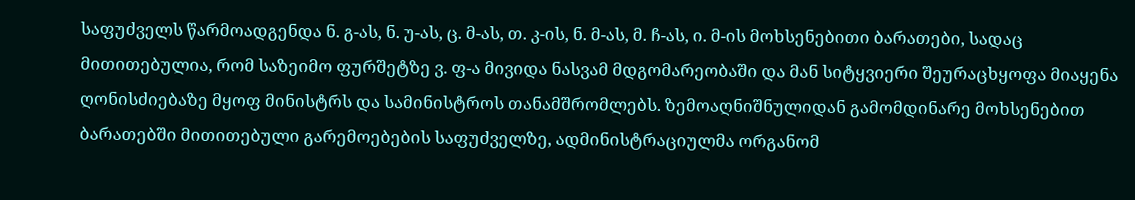საფუძველს წარმოადგენდა ნ. გ-ას, ნ. უ-ას, ც. მ-ას, თ. კ-ის, ნ. მ-ას, მ. ჩ-ას, ი. მ-ის მოხსენებითი ბარათები, სადაც მითითებულია, რომ საზეიმო ფურშეტზე ვ. ფ-ა მივიდა ნასვამ მდგომარეობაში და მან სიტყვიერი შეურაცხყოფა მიაყენა ღონისძიებაზე მყოფ მინისტრს და სამინისტროს თანამშრომლებს. ზემოაღნიშნულიდან გამომდინარე მოხსენებით ბარათებში მითითებული გარემოებების საფუძველზე, ადმინისტრაციულმა ორგანომ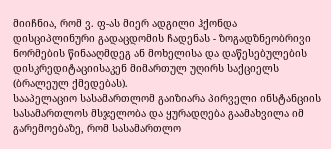მიიჩნია, რომ ვ. ფ-ას მიერ ადგილი ჰქონდა დისციპლინური გადაცდომის ჩადენას - ზოგადზნეობრივი ნორმების წინააღმდეგ ან მოხელისა და დაწესებულების დისკრედიტაციისაკენ მიმართულ უღირს საქციელს (ბრალეულ ქმედებას).
სააპელაციო სასამართლომ გაიზიარა პირველი ინსტანციის სასამართლოს მსჯელობა და ყურადღება გაამახვილა იმ გარემოებაზე, რომ სასამართლო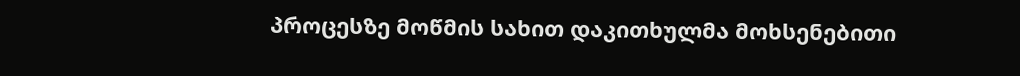პროცესზე მოწმის სახით დაკითხულმა მოხსენებითი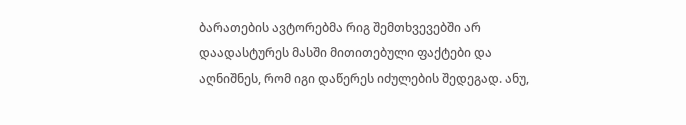ბარათების ავტორებმა რიგ შემთხვევებში არ დაადასტურეს მასში მითითებული ფაქტები და აღნიშნეს, რომ იგი დაწერეს იძულების შედეგად. ანუ,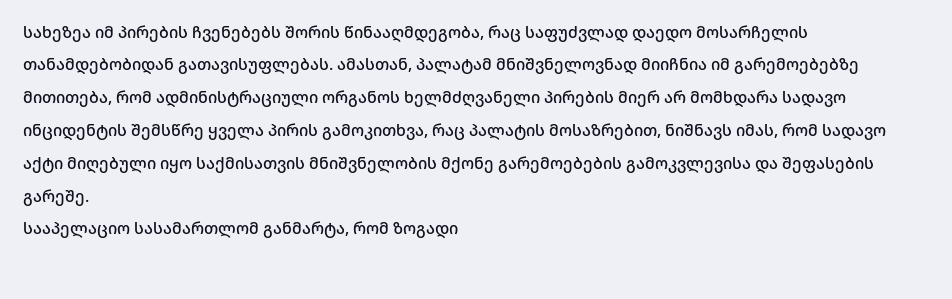სახეზეა იმ პირების ჩვენებებს შორის წინააღმდეგობა, რაც საფუძვლად დაედო მოსარჩელის თანამდებობიდან გათავისუფლებას. ამასთან, პალატამ მნიშვნელოვნად მიიჩნია იმ გარემოებებზე მითითება, რომ ადმინისტრაციული ორგანოს ხელმძღვანელი პირების მიერ არ მომხდარა სადავო ინციდენტის შემსწრე ყველა პირის გამოკითხვა, რაც პალატის მოსაზრებით, ნიშნავს იმას, რომ სადავო აქტი მიღებული იყო საქმისათვის მნიშვნელობის მქონე გარემოებების გამოკვლევისა და შეფასების გარეშე.
სააპელაციო სასამართლომ განმარტა, რომ ზოგადი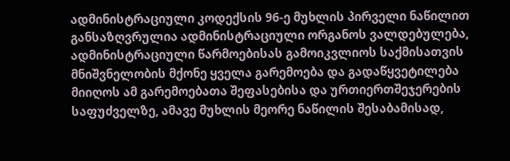ადმინისტრაციული კოდექსის 96-ე მუხლის პირველი ნაწილით განსაზღვრულია ადმინისტრაციული ორგანოს ვალდებულება, ადმინისტრაციული წარმოებისას გამოიკვლიოს საქმისათვის მნიშვნელობის მქონე ყველა გარემოება და გადაწყვეტილება მიიღოს ამ გარემოებათა შეფასებისა და ურთიერთშეჯერების საფუძველზე, ამავე მუხლის მეორე ნაწილის შესაბამისად,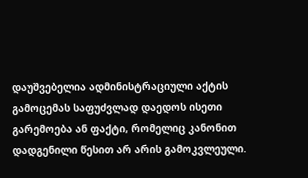დაუშვებელია ადმინისტრაციული აქტის გამოცემას საფუძვლად დაედოს ისეთი გარემოება ან ფაქტი, რომელიც კანონით დადგენილი წესით არ არის გამოკვლეული.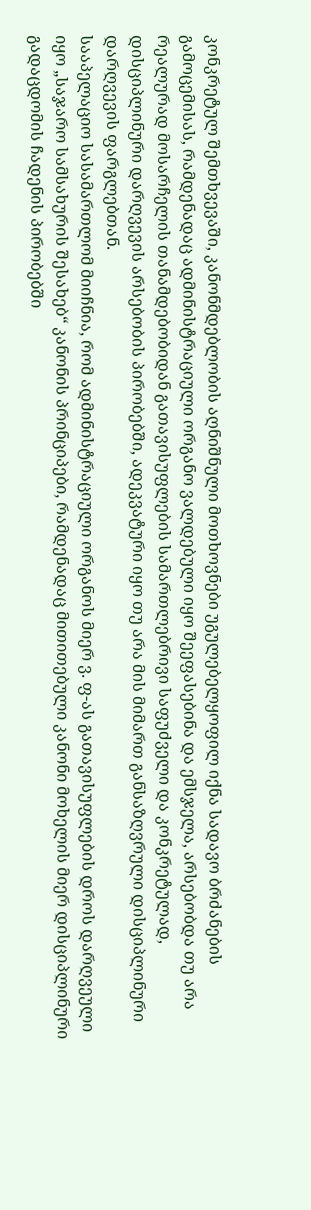კონკრეტულ შემთხვევაში, კანონმდებლობის აღნიშნული მოთხოვნები უგულებელყოფილ იქნა სადავო ბრძანების გამოცემისას, რამდენადაც ადმინისტრაციული ორგანო ვალდებული იყო შეეფასებინა და ემსჯელა, არსებობდა თუ არა რეალურად მოსარჩელის თანამდებობიდან გათავისუფლების სამართლებრივი საფუძველი და კონკრეტულად, დისციპლინური დარღვევის არსებობის პირობებში, ადეკვატური იყო თუ არა მის მიმართ განსაზღვრული დისციპლინური დარღვევის ფარგლებთან.
სააპელაციო სასამართლომ მიიჩნია, რომ ადმინისტრაციული ორგანოს მიერ ვ. ფ-ას გათავისუფლების დროს დარღვეული იყო „საჯარო სამსახურის შესახებ“ კანონის პრინციპები, რამდენადაც მითითებული კანონი მოხელის მიერ დისციპლინური გადაცდომის ჩადენის პირობებში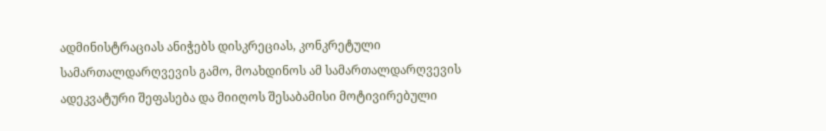ადმინისტრაციას ანიჭებს დისკრეციას, კონკრეტული სამართალდარღვევის გამო, მოახდინოს ამ სამართალდარღვევის ადეკვატური შეფასება და მიიღოს შესაბამისი მოტივირებული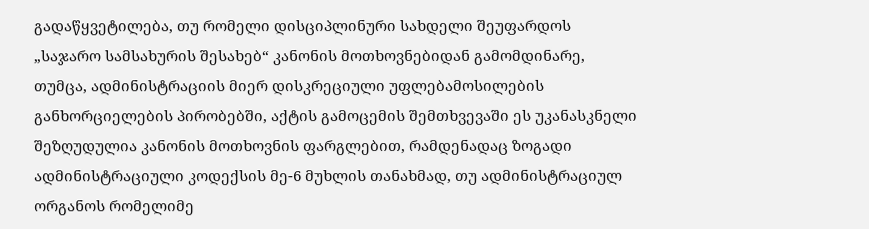გადაწყვეტილება, თუ რომელი დისციპლინური სახდელი შეუფარდოს „საჯარო სამსახურის შესახებ“ კანონის მოთხოვნებიდან გამომდინარე, თუმცა, ადმინისტრაციის მიერ დისკრეციული უფლებამოსილების განხორციელების პირობებში, აქტის გამოცემის შემთხვევაში ეს უკანასკნელი შეზღუდულია კანონის მოთხოვნის ფარგლებით, რამდენადაც ზოგადი ადმინისტრაციული კოდექსის მე-6 მუხლის თანახმად, თუ ადმინისტრაციულ ორგანოს რომელიმე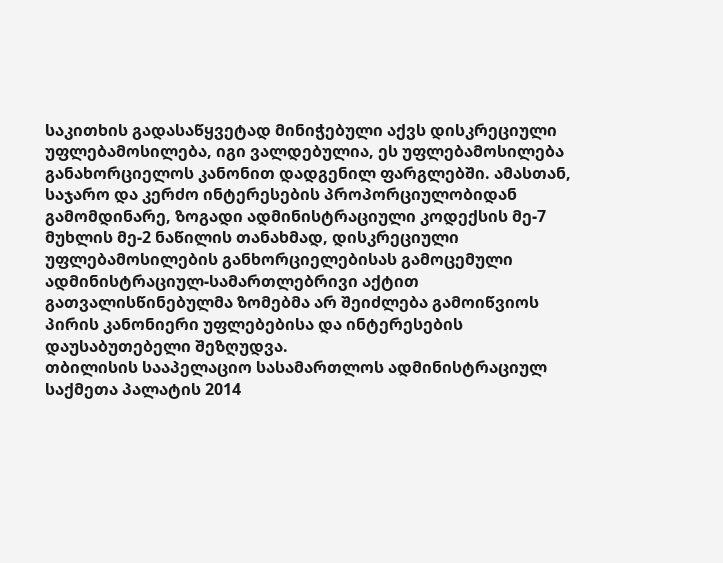საკითხის გადასაწყვეტად მინიჭებული აქვს დისკრეციული უფლებამოსილება, იგი ვალდებულია, ეს უფლებამოსილება განახორციელოს კანონით დადგენილ ფარგლებში. ამასთან, საჯარო და კერძო ინტერესების პროპორციულობიდან გამომდინარე, ზოგადი ადმინისტრაციული კოდექსის მე-7 მუხლის მე-2 ნაწილის თანახმად, დისკრეციული უფლებამოსილების განხორციელებისას გამოცემული ადმინისტრაციულ-სამართლებრივი აქტით გათვალისწინებულმა ზომებმა არ შეიძლება გამოიწვიოს პირის კანონიერი უფლებებისა და ინტერესების დაუსაბუთებელი შეზღუდვა.
თბილისის სააპელაციო სასამართლოს ადმინისტრაციულ საქმეთა პალატის 2014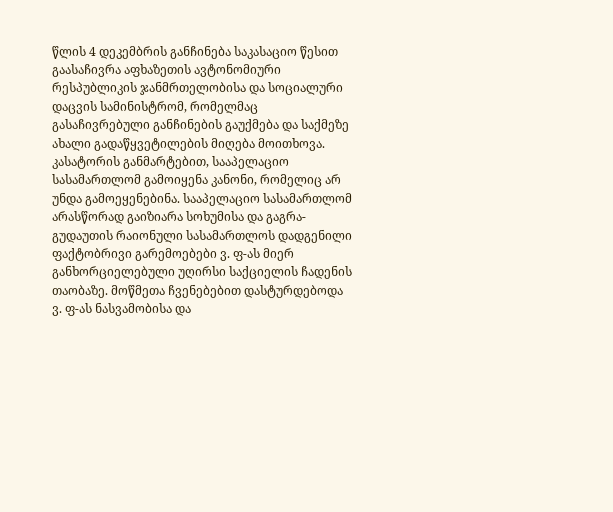წლის 4 დეკემბრის განჩინება საკასაციო წესით გაასაჩივრა აფხაზეთის ავტონომიური რესპუბლიკის ჯანმრთელობისა და სოციალური დაცვის სამინისტრომ, რომელმაც გასაჩივრებული განჩინების გაუქმება და საქმეზე ახალი გადაწყვეტილების მიღება მოითხოვა.
კასატორის განმარტებით, სააპელაციო სასამართლომ გამოიყენა კანონი, რომელიც არ უნდა გამოეყენებინა. სააპელაციო სასამართლომ არასწორად გაიზიარა სოხუმისა და გაგრა-გუდაუთის რაიონული სასამართლოს დადგენილი ფაქტობრივი გარემოებები ვ. ფ-ას მიერ განხორციელებული უღირსი საქციელის ჩადენის თაობაზე. მოწმეთა ჩვენებებით დასტურდებოდა ვ. ფ-ას ნასვამობისა და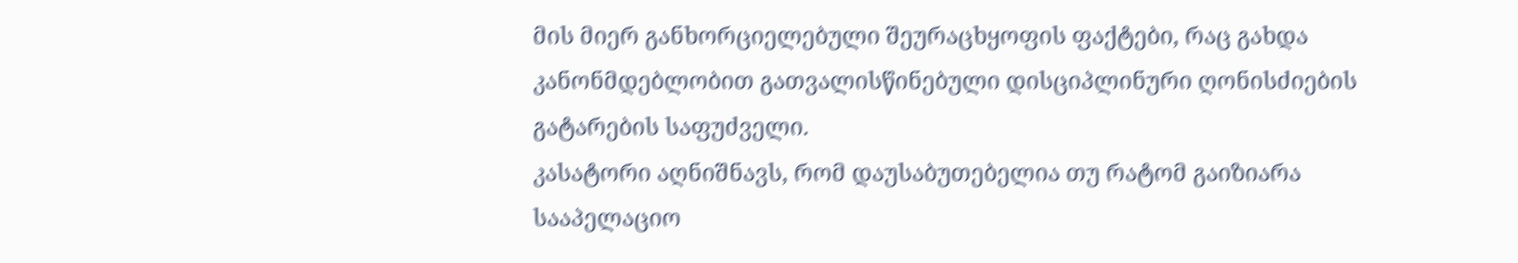მის მიერ განხორციელებული შეურაცხყოფის ფაქტები, რაც გახდა კანონმდებლობით გათვალისწინებული დისციპლინური ღონისძიების გატარების საფუძველი.
კასატორი აღნიშნავს, რომ დაუსაბუთებელია თუ რატომ გაიზიარა სააპელაციო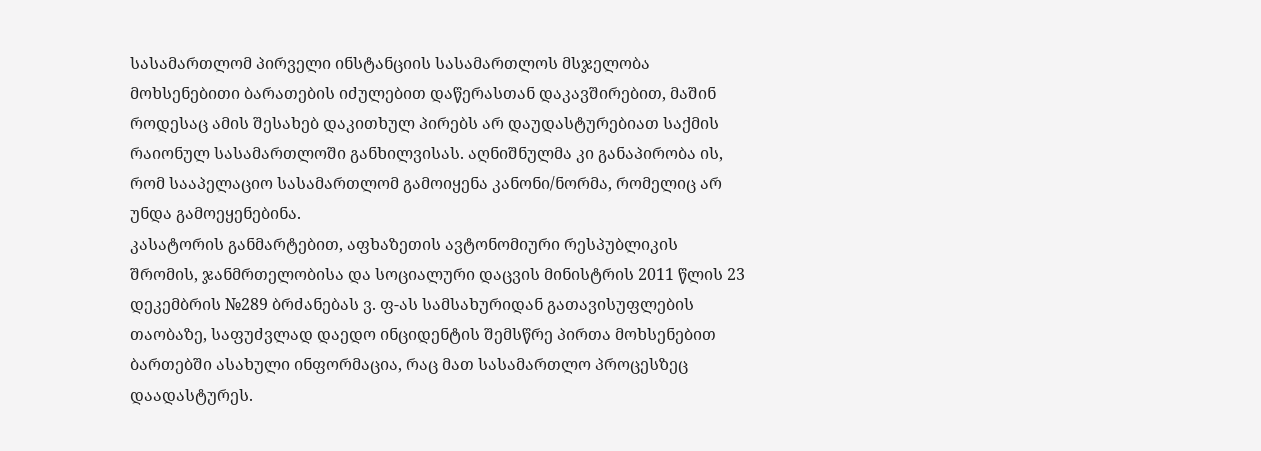სასამართლომ პირველი ინსტანციის სასამართლოს მსჯელობა მოხსენებითი ბარათების იძულებით დაწერასთან დაკავშირებით, მაშინ როდესაც ამის შესახებ დაკითხულ პირებს არ დაუდასტურებიათ საქმის რაიონულ სასამართლოში განხილვისას. აღნიშნულმა კი განაპირობა ის, რომ სააპელაციო სასამართლომ გამოიყენა კანონი/ნორმა, რომელიც არ უნდა გამოეყენებინა.
კასატორის განმარტებით, აფხაზეთის ავტონომიური რესპუბლიკის შრომის, ჯანმრთელობისა და სოციალური დაცვის მინისტრის 2011 წლის 23 დეკემბრის №289 ბრძანებას ვ. ფ-ას სამსახურიდან გათავისუფლების თაობაზე, საფუძვლად დაედო ინციდენტის შემსწრე პირთა მოხსენებით ბართებში ასახული ინფორმაცია, რაც მათ სასამართლო პროცესზეც დაადასტურეს.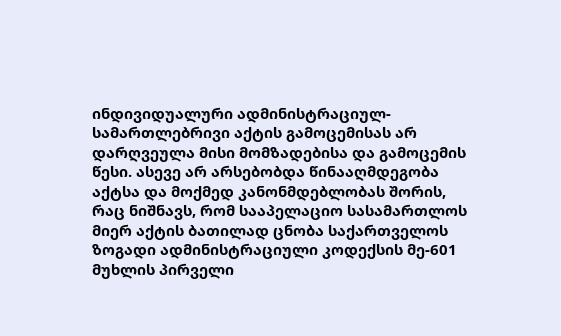ინდივიდუალური ადმინისტრაციულ-სამართლებრივი აქტის გამოცემისას არ დარღვეულა მისი მომზადებისა და გამოცემის წესი. ასევე არ არსებობდა წინააღმდეგობა აქტსა და მოქმედ კანონმდებლობას შორის, რაც ნიშნავს, რომ სააპელაციო სასამართლოს მიერ აქტის ბათილად ცნობა საქართველოს ზოგადი ადმინისტრაციული კოდექსის მე-601 მუხლის პირველი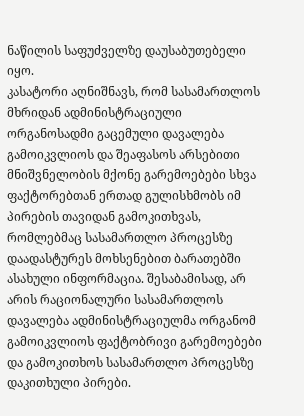ნაწილის საფუძველზე დაუსაბუთებელი იყო.
კასატორი აღნიშნავს, რომ სასამართლოს მხრიდან ადმინისტრაციული ორგანოსადმი გაცემული დავალება გამოიკვლიოს და შეაფასოს არსებითი მნიშვნელობის მქონე გარემოებები სხვა ფაქტორებთან ერთად გულისხმობს იმ პირების თავიდან გამოკითხვას, რომლებმაც სასამართლო პროცესზე დაადასტურეს მოხსენებით ბარათებში ასახული ინფორმაცია. შესაბამისად, არ არის რაციონალური სასამართლოს დავალება ადმინისტრაციულმა ორგანომ გამოიკვლიოს ფაქტობრივი გარემოებები და გამოკითხოს სასამართლო პროცესზე დაკითხული პირები.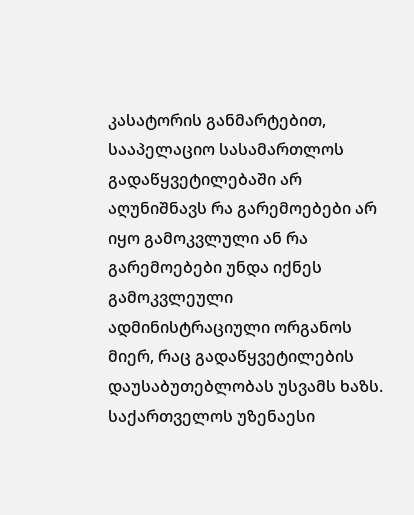კასატორის განმარტებით, სააპელაციო სასამართლოს გადაწყვეტილებაში არ აღუნიშნავს რა გარემოებები არ იყო გამოკვლული ან რა გარემოებები უნდა იქნეს გამოკვლეული ადმინისტრაციული ორგანოს მიერ, რაც გადაწყვეტილების დაუსაბუთებლობას უსვამს ხაზს.
საქართველოს უზენაესი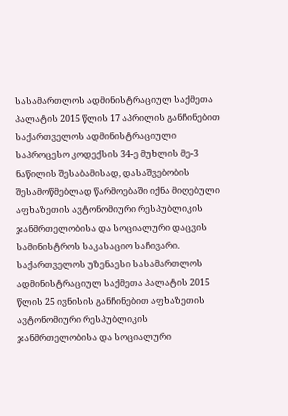სასამართლოს ადმინისტრაციულ საქმეთა პალატის 2015 წლის 17 აპრილის განჩინებით საქართველოს ადმინისტრაციული საპროცესო კოდექსის 34-ე მუხლის მე-3 ნაწილის შესაბამისად, დასაშვებობის შესამოწმებლად წარმოებაში იქნა მიღებული აფხაზეთის ავტონომიური რესპუბლიკის ჯანმრთელობისა და სოციალური დაცვის სამინისტროს საკასაციო საჩივარი.
საქართველოს უზენაესი სასამართლოს ადმინისტრაციულ საქმეთა პალატის 2015 წლის 25 ივნისის განჩინებით აფხაზეთის ავტონომიური რესპუბლიკის ჯანმრთელობისა და სოციალური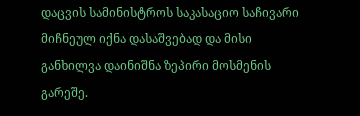დაცვის სამინისტროს საკასაციო საჩივარი მიჩნეულ იქნა დასაშვებად და მისი განხილვა დაინიშნა ზეპირი მოსმენის გარეშე.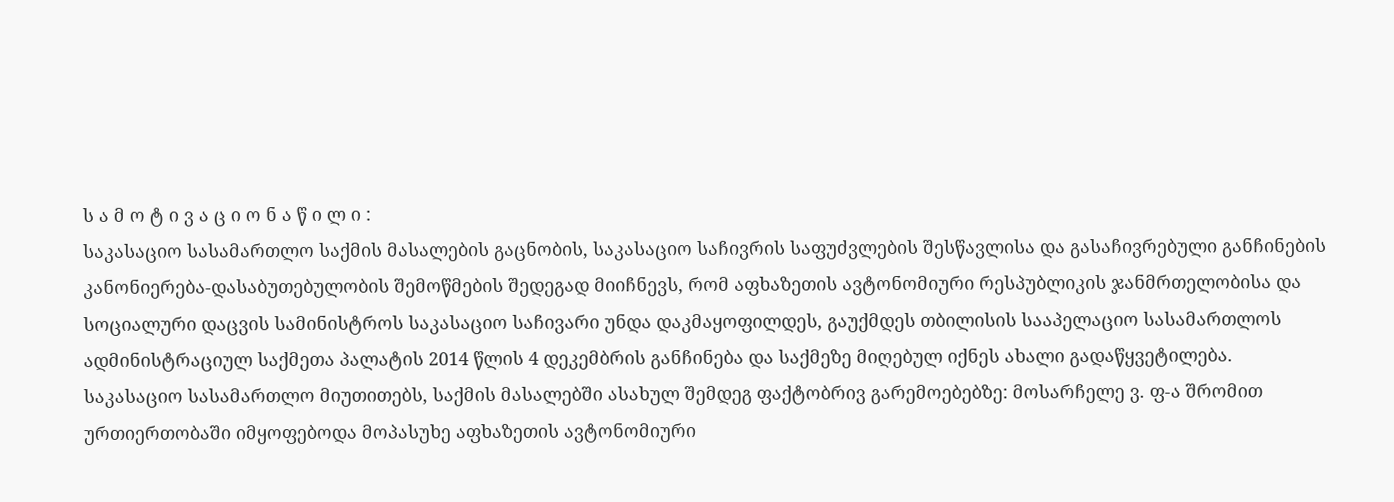ს ა მ ო ტ ი ვ ა ც ი ო ნ ა წ ი ლ ი :
საკასაციო სასამართლო საქმის მასალების გაცნობის, საკასაციო საჩივრის საფუძვლების შესწავლისა და გასაჩივრებული განჩინების კანონიერება-დასაბუთებულობის შემოწმების შედეგად მიიჩნევს, რომ აფხაზეთის ავტონომიური რესპუბლიკის ჯანმრთელობისა და სოციალური დაცვის სამინისტროს საკასაციო საჩივარი უნდა დაკმაყოფილდეს, გაუქმდეს თბილისის სააპელაციო სასამართლოს ადმინისტრაციულ საქმეთა პალატის 2014 წლის 4 დეკემბრის განჩინება და საქმეზე მიღებულ იქნეს ახალი გადაწყვეტილება.
საკასაციო სასამართლო მიუთითებს, საქმის მასალებში ასახულ შემდეგ ფაქტობრივ გარემოებებზე: მოსარჩელე ვ. ფ-ა შრომით ურთიერთობაში იმყოფებოდა მოპასუხე აფხაზეთის ავტონომიური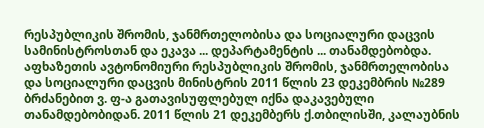რესპუბლიკის შრომის, ჯანმრთელობისა და სოციალური დაცვის სამინისტროსთან და ეკავა ... დეპარტამენტის ... თანამდებობდა. აფხაზეთის ავტონომიური რესპუბლიკის შრომის, ჯანმრთელობისა და სოციალური დაცვის მინისტრის 2011 წლის 23 დეკემბრის №289 ბრძანებით ვ. ფ-ა გათავისუფლებულ იქნა დაკავებული თანამდებობიდან. 2011 წლის 21 დეკემბერს ქ.თბილისში, კალაუბნის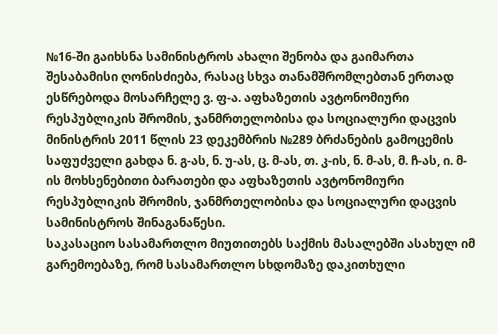№16-ში გაიხსნა სამინისტროს ახალი შენობა და გაიმართა შესაბამისი ღონისძიება, რასაც სხვა თანამშრომლებთან ერთად ესწრებოდა მოსარჩელე ვ. ფ-ა. აფხაზეთის ავტონომიური რესპუბლიკის შრომის, ჯანმრთელობისა და სოციალური დაცვის მინისტრის 2011 წლის 23 დეკემბრის №289 ბრძანების გამოცემის საფუძველი გახდა ნ. გ-ას, ნ. უ-ას, ც. მ-ას, თ. კ-ის, ნ. მ-ას, მ. ჩ-ას, ი. მ-ის მოხსენებითი ბარათები და აფხაზეთის ავტონომიური რესპუბლიკის შრომის, ჯანმრთელობისა და სოციალური დაცვის სამინისტროს შინაგანაწესი.
საკასაციო სასამართლო მიუთითებს საქმის მასალებში ასახულ იმ გარემოებაზე, რომ სასამართლო სხდომაზე დაკითხული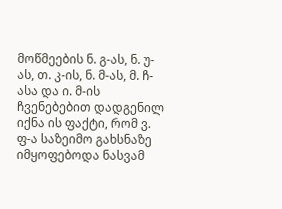მოწმეების ნ. გ-ას, ნ. უ-ას, თ. კ-ის, ნ. მ-ას, მ. ჩ-ასა და ი. მ-ის ჩვენებებით დადგენილ იქნა ის ფაქტი, რომ ვ. ფ-ა საზეიმო გახსნაზე იმყოფებოდა ნასვამ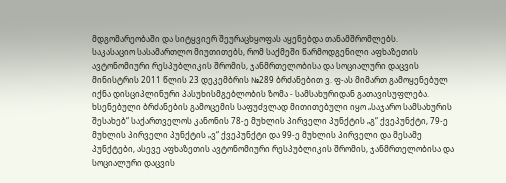მდგომარეობაში და სიტყვიერ შეურაცხყოფას აყენებდა თანამშრომლებს.
საკასაციო სასამართლო მიუთითებს, რომ საქმეში წარმოდგენილი აფხაზეთის ავტონომიური რესპუბლიკის შრომის, ჯანმრთელობისა და სოციალური დაცვის მინისტრის 2011 წლის 23 დეკემბრის №289 ბრძანებით ვ. ფ-ას მიმართ გამოყენებულ იქნა დისციპლინური პასუხისმგებლობის ზომა - სამსახურიდან გათავისუფლება. ხსენებული ბრძანების გამოცემის საფუძვლად მითითებული იყო „საჯარო სამსახურის შესახებ“ საქართველოს კანონის 78-ე მუხლის პირველი პუნქტის „გ“ ქვეპუნქტი, 79-ე მუხლის პირველი პუნქტის „ვ“ ქვეპუნქტი და 99-ე მუხლის პირველი და მესამე პუნქტები, ასევე აფხაზეთის ავტონომიური რესპუბლიკის შრომის, ჯანმრთელობისა და სოციალური დაცვის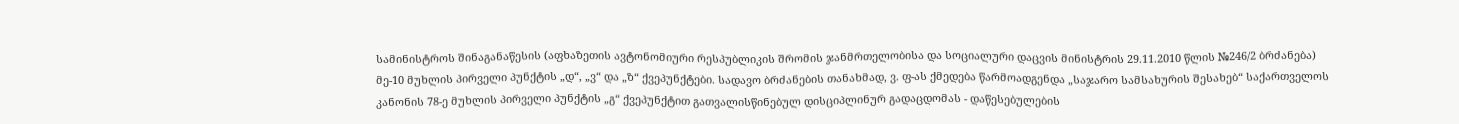სამინისტროს შინაგანაწესის (აფხაზეთის ავტონომიური რესპუბლიკის შრომის ჯანმრთელობისა და სოციალური დაცვის მინისტრის 29.11.2010 წლის №246/2 ბრძანება) მე-10 მუხლის პირველი პუნქტის „დ“, „ვ“ და „ზ“ ქვეპუნქტები. სადავო ბრძანების თანახმად, ვ. ფ-ას ქმედება წარმოადგენდა „საჯარო სამსახურის შესახებ“ საქართველოს კანონის 78-ე მუხლის პირველი პუნქტის „გ“ ქვეპუნქტით გათვალისწინებულ დისციპლინურ გადაცდომას - დაწესებულების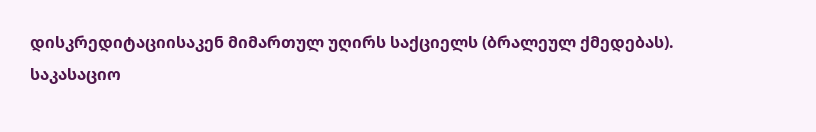დისკრედიტაციისაკენ მიმართულ უღირს საქციელს (ბრალეულ ქმედებას).
საკასაციო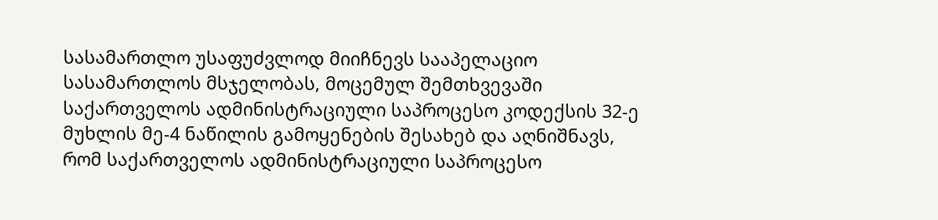სასამართლო უსაფუძვლოდ მიიჩნევს სააპელაციო სასამართლოს მსჯელობას, მოცემულ შემთხვევაში საქართველოს ადმინისტრაციული საპროცესო კოდექსის 32-ე მუხლის მე-4 ნაწილის გამოყენების შესახებ და აღნიშნავს, რომ საქართველოს ადმინისტრაციული საპროცესო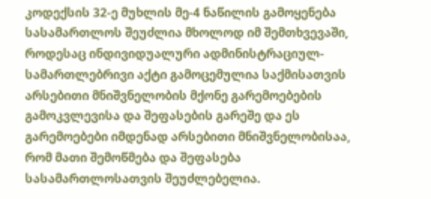კოდექსის 32-ე მუხლის მე-4 ნაწილის გამოყენება სასამართლოს შეუძლია მხოლოდ იმ შემთხვევაში, როდესაც ინდივიდუალური ადმინისტრაციულ-სამართლებრივი აქტი გამოცემულია საქმისათვის არსებითი მნიშვნელობის მქონე გარემოებების გამოკვლევისა და შეფასების გარეშე და ეს გარემოებები იმდენად არსებითი მნიშვნელობისაა, რომ მათი შემოწმება და შეფასება სასამართლოსათვის შეუძლებელია.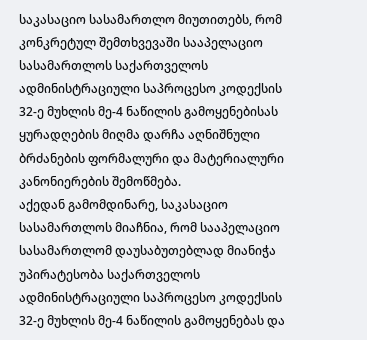საკასაციო სასამართლო მიუთითებს, რომ კონკრეტულ შემთხვევაში სააპელაციო სასამართლოს საქართველოს ადმინისტრაციული საპროცესო კოდექსის 32-ე მუხლის მე-4 ნაწილის გამოყენებისას ყურადღების მიღმა დარჩა აღნიშნული ბრძანების ფორმალური და მატერიალური კანონიერების შემოწმება.
აქედან გამომდინარე, საკასაციო სასამართლოს მიაჩნია, რომ სააპელაციო სასამართლომ დაუსაბუთებლად მიანიჭა უპირატესობა საქართველოს ადმინისტრაციული საპროცესო კოდექსის 32-ე მუხლის მე-4 ნაწილის გამოყენებას და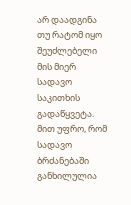არ დაადგინა თუ რატომ იყო შეუძლებელი მის მიერ სადავო საკითხის გადაწყვეტა. მით უფრო, რომ სადავო ბრძანებაში განხილულია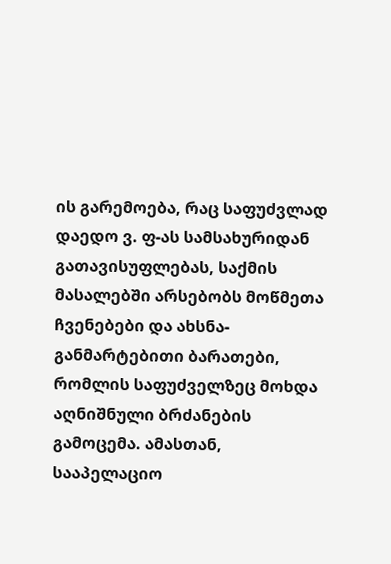ის გარემოება, რაც საფუძვლად დაედო ვ. ფ-ას სამსახურიდან გათავისუფლებას, საქმის მასალებში არსებობს მოწმეთა ჩვენებები და ახსნა-განმარტებითი ბარათები, რომლის საფუძველზეც მოხდა აღნიშნული ბრძანების გამოცემა. ამასთან, სააპელაციო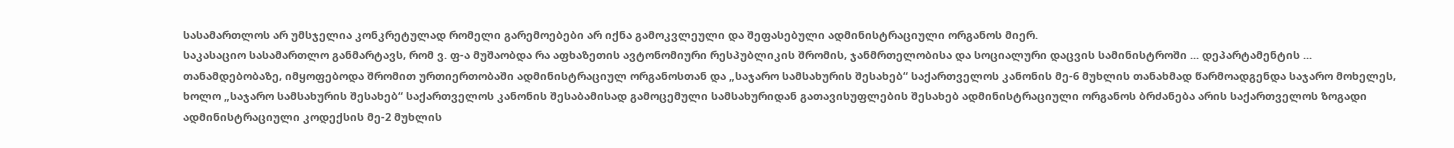სასამართლოს არ უმსჯელია კონკრეტულად რომელი გარემოებები არ იქნა გამოკვლეული და შეფასებული ადმინისტრაციული ორგანოს მიერ.
საკასაციო სასამართლო განმარტავს, რომ ვ. ფ-ა მუშაობდა რა აფხაზეთის ავტონომიური რესპუბლიკის შრომის, ჯანმრთელობისა და სოციალური დაცვის სამინისტროში ... დეპარტამენტის ... თანამდებობაზე, იმყოფებოდა შრომით ურთიერთობაში ადმინისტრაციულ ორგანოსთან და „საჯარო სამსახურის შესახებ“ საქართველოს კანონის მე-6 მუხლის თანახმად წარმოადგენდა საჯარო მოხელეს, ხოლო „საჯარო სამსახურის შესახებ“ საქართველოს კანონის შესაბამისად გამოცემული სამსახურიდან გათავისუფლების შესახებ ადმინისტრაციული ორგანოს ბრძანება არის საქართველოს ზოგადი ადმინისტრაციული კოდექსის მე-2 მუხლის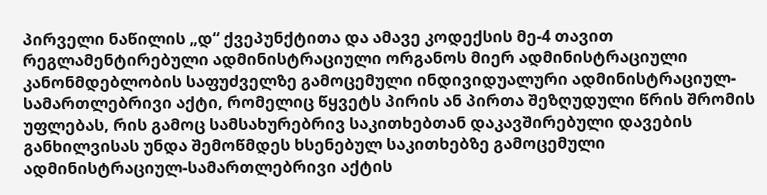პირველი ნაწილის „დ“ ქვეპუნქტითა და ამავე კოდექსის მე-4 თავით რეგლამენტირებული ადმინისტრაციული ორგანოს მიერ ადმინისტრაციული კანონმდებლობის საფუძველზე გამოცემული ინდივიდუალური ადმინისტრაციულ-სამართლებრივი აქტი, რომელიც წყვეტს პირის ან პირთა შეზღუდული წრის შრომის უფლებას, რის გამოც სამსახურებრივ საკითხებთან დაკავშირებული დავების განხილვისას უნდა შემოწმდეს ხსენებულ საკითხებზე გამოცემული ადმინისტრაციულ-სამართლებრივი აქტის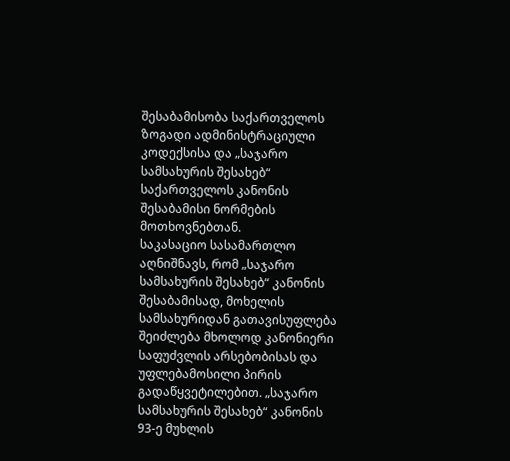შესაბამისობა საქართველოს ზოგადი ადმინისტრაციული კოდექსისა და „საჯარო სამსახურის შესახებ“ საქართველოს კანონის შესაბამისი ნორმების მოთხოვნებთან.
საკასაციო სასამართლო აღნიშნავს, რომ „საჯარო სამსახურის შესახებ“ კანონის შესაბამისად, მოხელის სამსახურიდან გათავისუფლება შეიძლება მხოლოდ კანონიერი საფუძვლის არსებობისას და უფლებამოსილი პირის გადაწყვეტილებით. „საჯარო სამსახურის შესახებ“ კანონის 93-ე მუხლის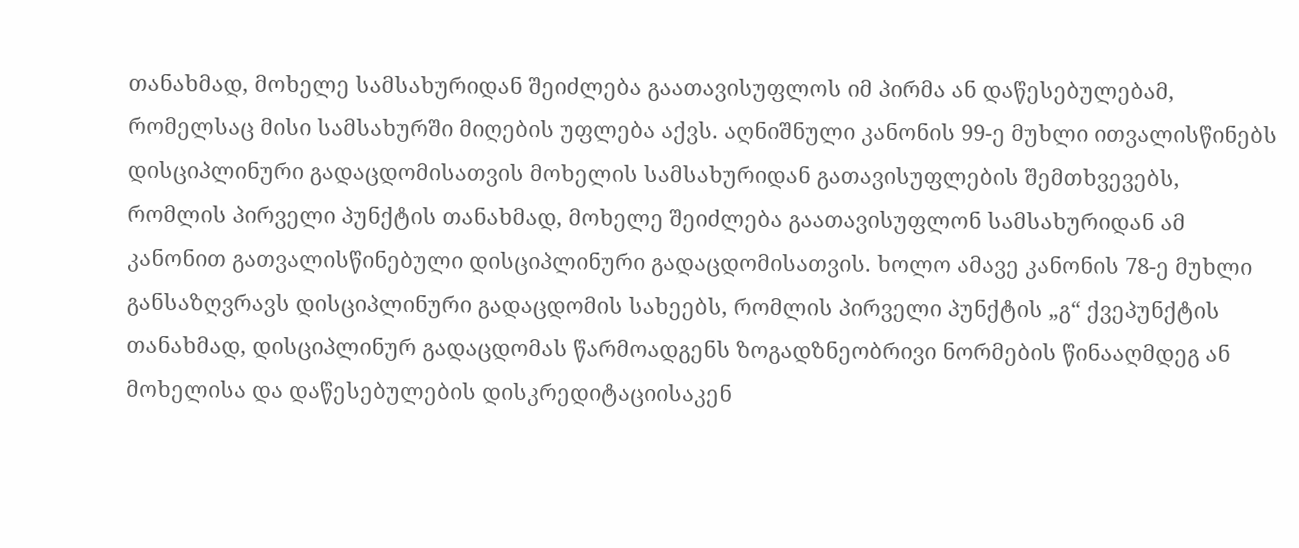თანახმად, მოხელე სამსახურიდან შეიძლება გაათავისუფლოს იმ პირმა ან დაწესებულებამ, რომელსაც მისი სამსახურში მიღების უფლება აქვს. აღნიშნული კანონის 99-ე მუხლი ითვალისწინებს დისციპლინური გადაცდომისათვის მოხელის სამსახურიდან გათავისუფლების შემთხვევებს, რომლის პირველი პუნქტის თანახმად, მოხელე შეიძლება გაათავისუფლონ სამსახურიდან ამ კანონით გათვალისწინებული დისციპლინური გადაცდომისათვის. ხოლო ამავე კანონის 78-ე მუხლი განსაზღვრავს დისციპლინური გადაცდომის სახეებს, რომლის პირველი პუნქტის „გ“ ქვეპუნქტის თანახმად, დისციპლინურ გადაცდომას წარმოადგენს ზოგადზნეობრივი ნორმების წინააღმდეგ ან მოხელისა და დაწესებულების დისკრედიტაციისაკენ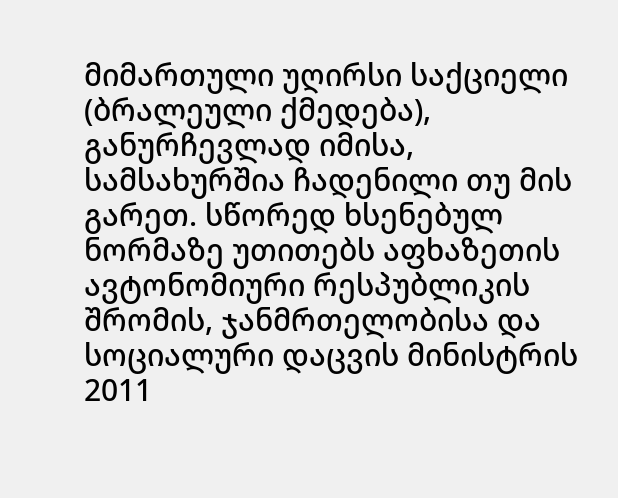მიმართული უღირსი საქციელი (ბრალეული ქმედება), განურჩევლად იმისა, სამსახურშია ჩადენილი თუ მის გარეთ. სწორედ ხსენებულ ნორმაზე უთითებს აფხაზეთის ავტონომიური რესპუბლიკის შრომის, ჯანმრთელობისა და სოციალური დაცვის მინისტრის 2011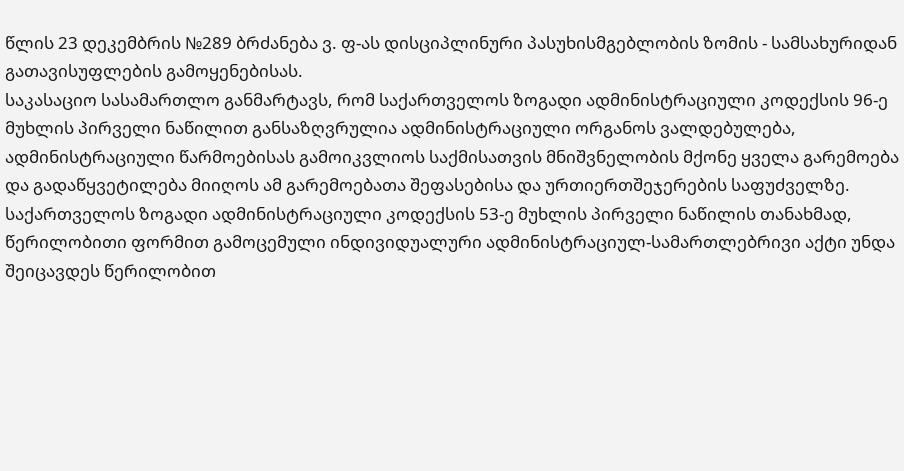წლის 23 დეკემბრის №289 ბრძანება ვ. ფ-ას დისციპლინური პასუხისმგებლობის ზომის - სამსახურიდან გათავისუფლების გამოყენებისას.
საკასაციო სასამართლო განმარტავს, რომ საქართველოს ზოგადი ადმინისტრაციული კოდექსის 96-ე მუხლის პირველი ნაწილით განსაზღვრულია ადმინისტრაციული ორგანოს ვალდებულება, ადმინისტრაციული წარმოებისას გამოიკვლიოს საქმისათვის მნიშვნელობის მქონე ყველა გარემოება და გადაწყვეტილება მიიღოს ამ გარემოებათა შეფასებისა და ურთიერთშეჯერების საფუძველზე. საქართველოს ზოგადი ადმინისტრაციული კოდექსის 53-ე მუხლის პირველი ნაწილის თანახმად, წერილობითი ფორმით გამოცემული ინდივიდუალური ადმინისტრაციულ-სამართლებრივი აქტი უნდა შეიცავდეს წერილობით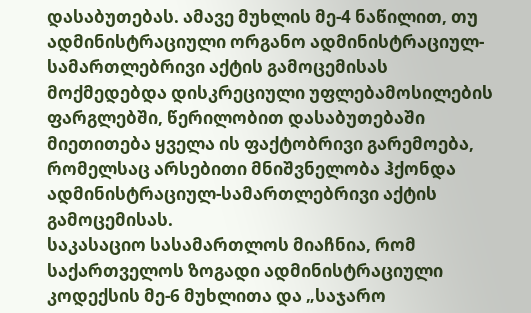დასაბუთებას. ამავე მუხლის მე-4 ნაწილით, თუ ადმინისტრაციული ორგანო ადმინისტრაციულ-სამართლებრივი აქტის გამოცემისას მოქმედებდა დისკრეციული უფლებამოსილების ფარგლებში, წერილობით დასაბუთებაში მიეთითება ყველა ის ფაქტობრივი გარემოება, რომელსაც არსებითი მნიშვნელობა ჰქონდა ადმინისტრაციულ-სამართლებრივი აქტის გამოცემისას.
საკასაციო სასამართლოს მიაჩნია, რომ საქართველოს ზოგადი ადმინისტრაციული კოდექსის მე-6 მუხლითა და „საჯარო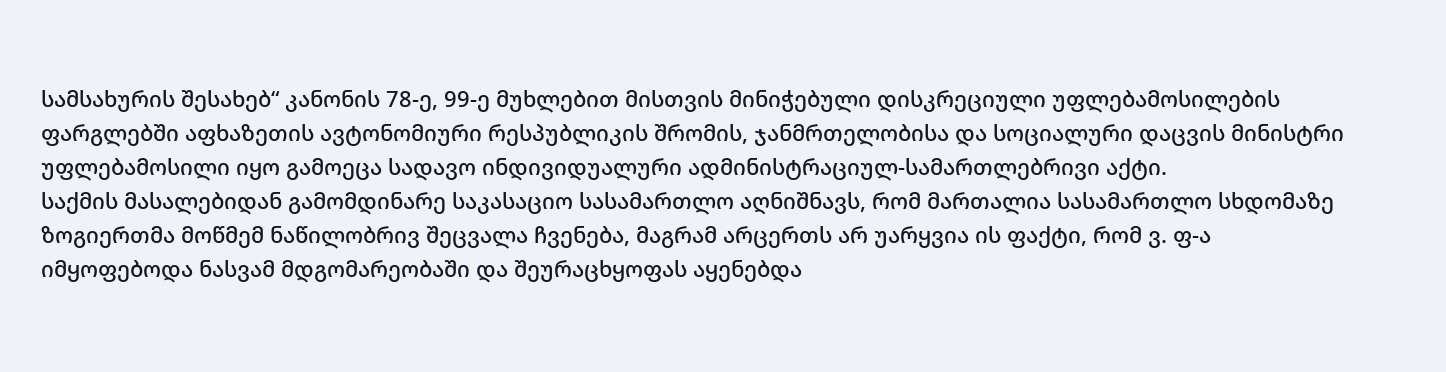სამსახურის შესახებ“ კანონის 78-ე, 99-ე მუხლებით მისთვის მინიჭებული დისკრეციული უფლებამოსილების ფარგლებში აფხაზეთის ავტონომიური რესპუბლიკის შრომის, ჯანმრთელობისა და სოციალური დაცვის მინისტრი უფლებამოსილი იყო გამოეცა სადავო ინდივიდუალური ადმინისტრაციულ-სამართლებრივი აქტი.
საქმის მასალებიდან გამომდინარე საკასაციო სასამართლო აღნიშნავს, რომ მართალია სასამართლო სხდომაზე ზოგიერთმა მოწმემ ნაწილობრივ შეცვალა ჩვენება, მაგრამ არცერთს არ უარყვია ის ფაქტი, რომ ვ. ფ-ა იმყოფებოდა ნასვამ მდგომარეობაში და შეურაცხყოფას აყენებდა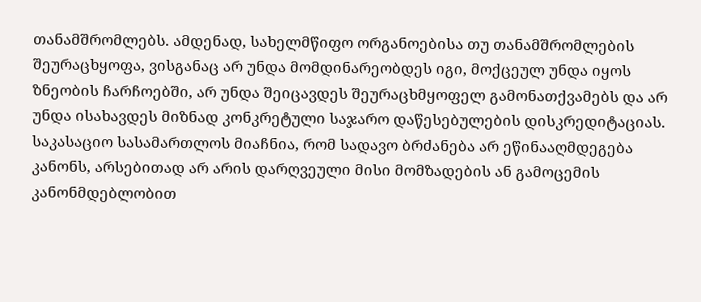თანამშრომლებს. ამდენად, სახელმწიფო ორგანოებისა თუ თანამშრომლების შეურაცხყოფა, ვისგანაც არ უნდა მომდინარეობდეს იგი, მოქცეულ უნდა იყოს ზნეობის ჩარჩოებში, არ უნდა შეიცავდეს შეურაცხმყოფელ გამონათქვამებს და არ უნდა ისახავდეს მიზნად კონკრეტული საჯარო დაწესებულების დისკრედიტაციას.
საკასაციო სასამართლოს მიაჩნია, რომ სადავო ბრძანება არ ეწინააღმდეგება კანონს, არსებითად არ არის დარღვეული მისი მომზადების ან გამოცემის კანონმდებლობით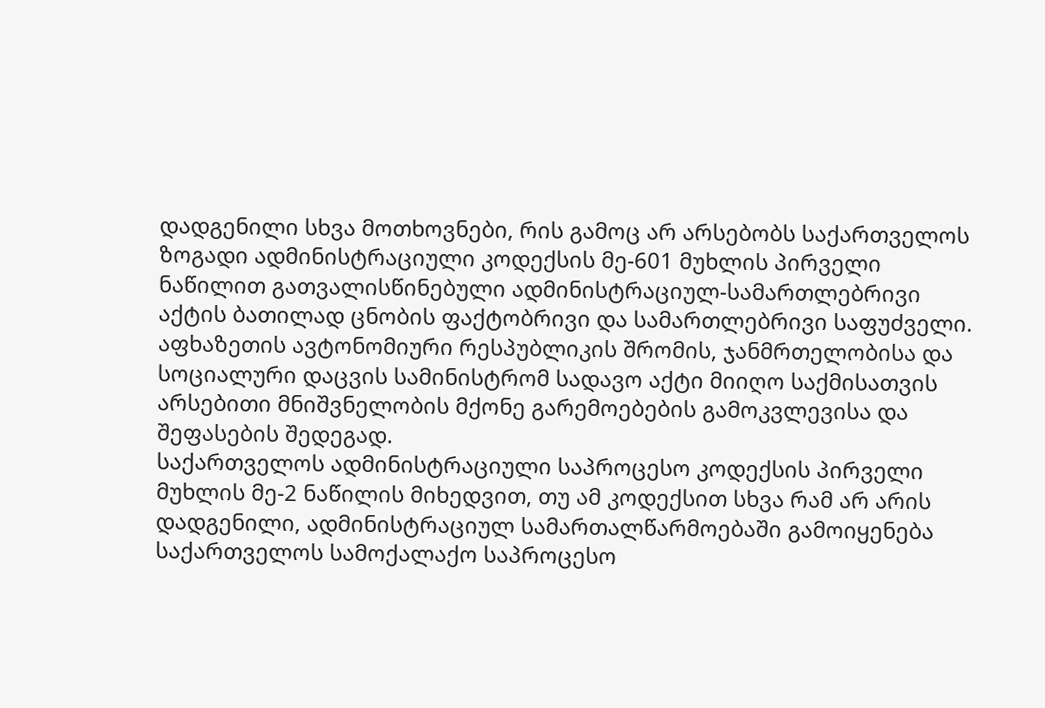დადგენილი სხვა მოთხოვნები, რის გამოც არ არსებობს საქართველოს ზოგადი ადმინისტრაციული კოდექსის მე-601 მუხლის პირველი ნაწილით გათვალისწინებული ადმინისტრაციულ-სამართლებრივი აქტის ბათილად ცნობის ფაქტობრივი და სამართლებრივი საფუძველი. აფხაზეთის ავტონომიური რესპუბლიკის შრომის, ჯანმრთელობისა და სოციალური დაცვის სამინისტრომ სადავო აქტი მიიღო საქმისათვის არსებითი მნიშვნელობის მქონე გარემოებების გამოკვლევისა და შეფასების შედეგად.
საქართველოს ადმინისტრაციული საპროცესო კოდექსის პირველი მუხლის მე-2 ნაწილის მიხედვით, თუ ამ კოდექსით სხვა რამ არ არის დადგენილი, ადმინისტრაციულ სამართალწარმოებაში გამოიყენება საქართველოს სამოქალაქო საპროცესო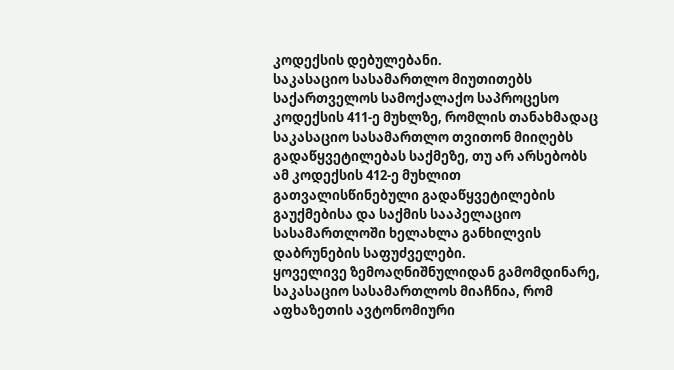კოდექსის დებულებანი.
საკასაციო სასამართლო მიუთითებს საქართველოს სამოქალაქო საპროცესო კოდექსის 411-ე მუხლზე, რომლის თანახმადაც საკასაციო სასამართლო თვითონ მიიღებს გადაწყვეტილებას საქმეზე, თუ არ არსებობს ამ კოდექსის 412-ე მუხლით გათვალისწინებული გადაწყვეტილების გაუქმებისა და საქმის სააპელაციო სასამართლოში ხელახლა განხილვის დაბრუნების საფუძველები.
ყოველივე ზემოაღნიშნულიდან გამომდინარე, საკასაციო სასამართლოს მიაჩნია, რომ აფხაზეთის ავტონომიური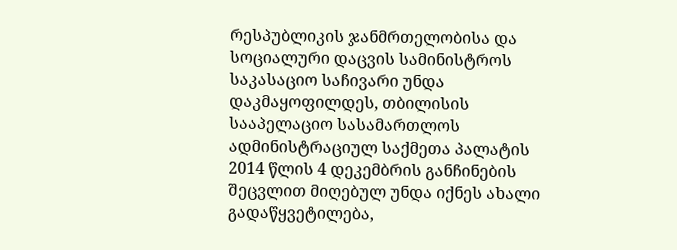რესპუბლიკის ჯანმრთელობისა და სოციალური დაცვის სამინისტროს საკასაციო საჩივარი უნდა დაკმაყოფილდეს, თბილისის სააპელაციო სასამართლოს ადმინისტრაციულ საქმეთა პალატის 2014 წლის 4 დეკემბრის განჩინების შეცვლით მიღებულ უნდა იქნეს ახალი გადაწყვეტილება,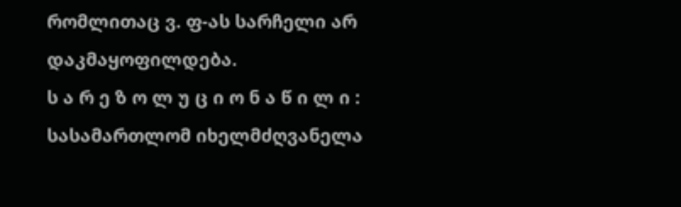რომლითაც ვ. ფ-ას სარჩელი არ დაკმაყოფილდება.
ს ა რ ე ზ ო ლ უ ც ი ო ნ ა წ ი ლ ი :
სასამართლომ იხელმძღვანელა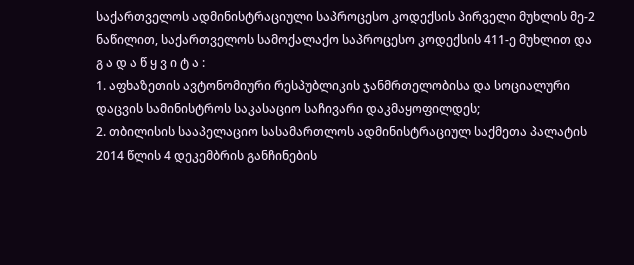საქართველოს ადმინისტრაციული საპროცესო კოდექსის პირველი მუხლის მე-2 ნაწილით, საქართველოს სამოქალაქო საპროცესო კოდექსის 411-ე მუხლით და
გ ა დ ა წ ყ ვ ი ტ ა :
1. აფხაზეთის ავტონომიური რესპუბლიკის ჯანმრთელობისა და სოციალური დაცვის სამინისტროს საკასაციო საჩივარი დაკმაყოფილდეს;
2. თბილისის სააპელაციო სასამართლოს ადმინისტრაციულ საქმეთა პალატის 2014 წლის 4 დეკემბრის განჩინების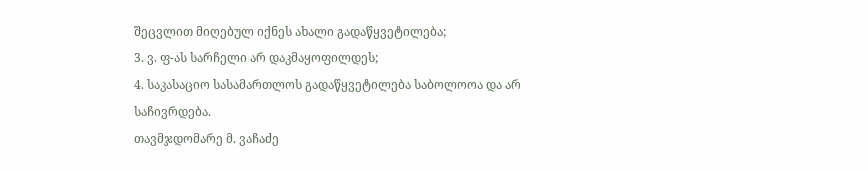შეცვლით მიღებულ იქნეს ახალი გადაწყვეტილება;
3. ვ. ფ-ას სარჩელი არ დაკმაყოფილდეს;
4. საკასაციო სასამართლოს გადაწყვეტილება საბოლოოა და არ საჩივრდება.
თავმჯდომარე მ. ვაჩაძე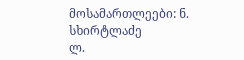მოსამართლეები: ნ. სხირტლაძე
ლ.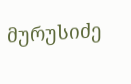მურუსიძე